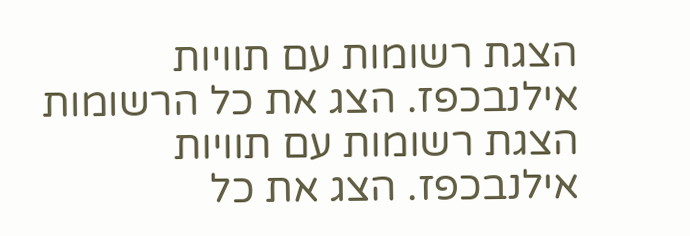הצגת רשומות עם תוויות אילנבכפז. הצג את כל הרשומות
הצגת רשומות עם תוויות אילנבכפז. הצג את כל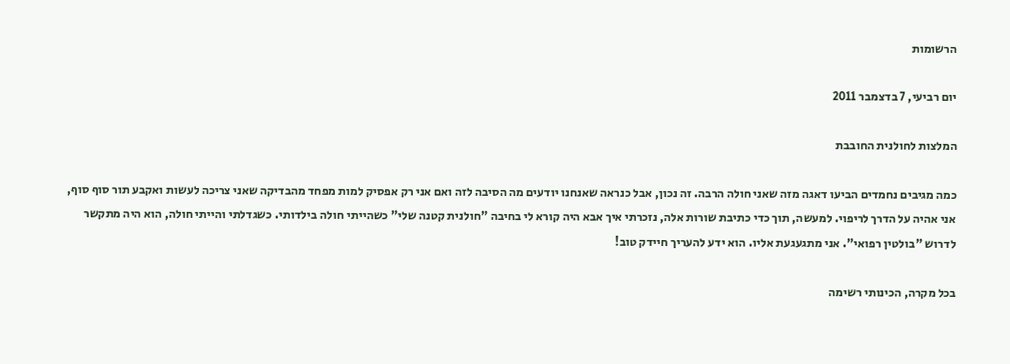הרשומות

יום רביעי, 7 בדצמבר 2011

המלצות לחולנית החובבת

כמה מגיבים נחמדים הביעו דאגה מזה שאני חולה הרבה. זה נכון, אבל כנראה שאנחנו יודעים מה הסיבה לזה ואם אני רק אפסיק למות מפחד מהבדיקה שאני צריכה לעשות ואקבע תור סוף סוף, אני אהיה על הדרך לריפוי. למעשה, תוך כדי כתיבת שורות אלה, נזכרתי איך אבא היה קורא לי בחיבה "חולנית קטנה שלי" כשהייתי חולה בילדותי. כשגדלתי והייתי חולה, הוא היה מתקשר לדרוש "בולטין רפואי". אני מתגעגעת אליו. הוא ידע להעריך חיידק טוב!

בכל מקרה, הכינותי רשימה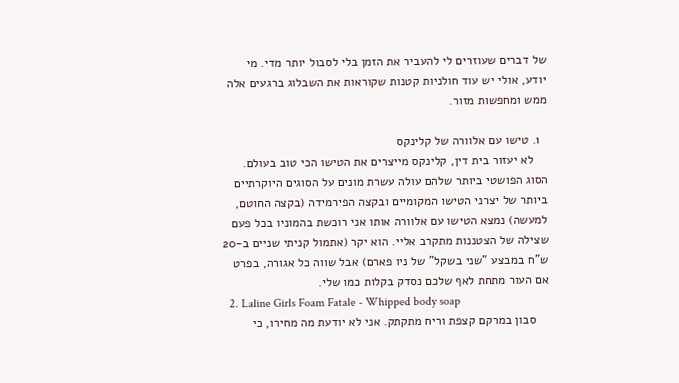של דברים שעוזרים לי להעביר את הזמן בלי לסבול יותר מדי. מי יודע, אולי יש עוד חולניות קטנות שקוראות את השבלוג ברגעים אלה ממש ומחפשות מזור.

  1. טישו עם אלוורה של קלינקס
    לא יעזור בית דין, קלינקס מייצרים את הטישו הכי טוב בעולם. הסוג הפושטי ביותר שלהם עולה עשרת מונים על הסוגים היוקרתיים ביותר של יצרני הטישו המקומיים ובקצה הפירמידה (בקצה החוטם, למעשה) נמצא הטישו עם אלוורה אותו אני רוכשת בהמוניו בכל פעם שצילה של הצטננות מתקרב אליי. הוא יקר (אתמול קניתי שניים ב-20 ש"ח במבצע "שני בשקל" של ניו פארם) אבל שווה כל אגורה, בפרט אם העור מתחת לאף שלכם נסדק בקלות כמו שלי.
  2. Laline Girls Foam Fatale - Whipped body soap
    סבון במרקם קצפת וריח מתקתק. אני לא יודעת מה מחירו, כי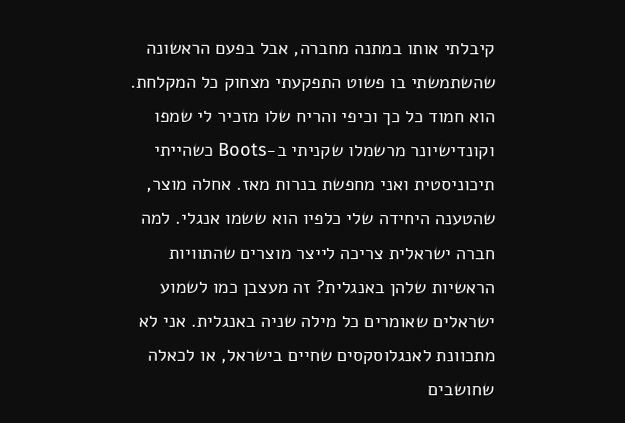קיבלתי אותו במתנה מחברה, אבל בפעם הראשונה שהשתמשתי בו פשוט התפקעתי מצחוק כל המקלחת. הוא חמוד כל כך וכיפי והריח שלו מזכיר לי שמפו וקונדישיונר מרשמלו שקניתי ב-Boots כשהייתי תיכוניסטית ואני מחפשת בנרות מאז. אחלה מוצר, שהטענה היחידה שלי כלפיו הוא ששמו אנגלי. למה חברה ישראלית צריכה לייצר מוצרים שהתוויות הראשיות שלהן באנגלית? זה מעצבן כמו לשמוע ישראלים שאומרים כל מילה שניה באנגלית. אני לא מתכוונת לאנגלוסקסים שחיים בישראל, או לכאלה שחושבים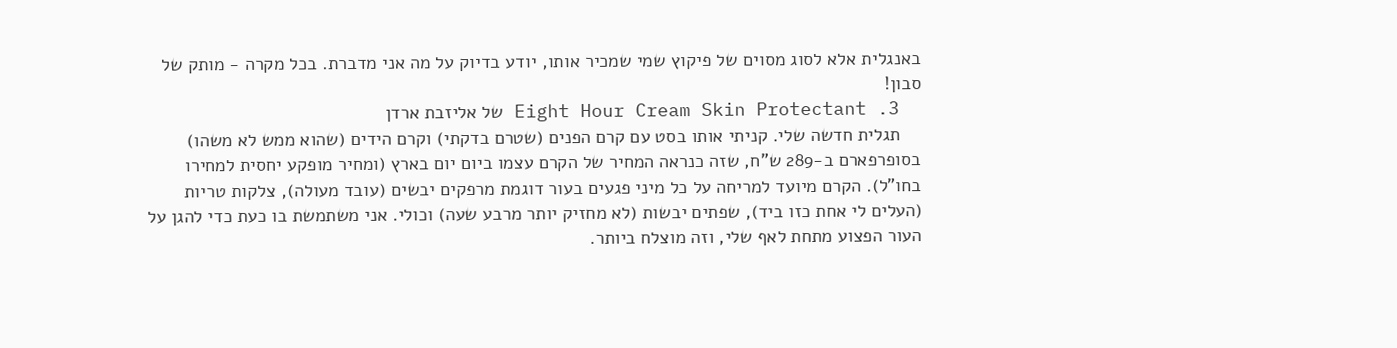באנגלית אלא לסוג מסוים של פיקוץ שמי שמכיר אותו, יודע בדיוק על מה אני מדברת. בכל מקרה - מותק של סבון!
  3. Eight Hour Cream Skin Protectant של אליזבת ארדן
    תגלית חדשה שלי. קניתי אותו בסט עם קרם הפנים (שטרם בדקתי) וקרם הידים (שהוא ממש לא משהו) בסופרפארם ב-289 ש"ח, שזה כנראה המחיר של הקרם עצמו ביום יום בארץ (ומחיר מופקע יחסית למחירו בחו"ל). הקרם מיועד למריחה על כל מיני פגעים בעור דוגמת מרפקים יבשים (עובד מעולה), צלקות טריות (העלים לי אחת כזו ביד), שפתים יבשות (לא מחזיק יותר מרבע שעה) וכולי. אני משתמשת בו כעת כדי להגן על העור הפצוע מתחת לאף שלי, וזה מוצלח ביותר.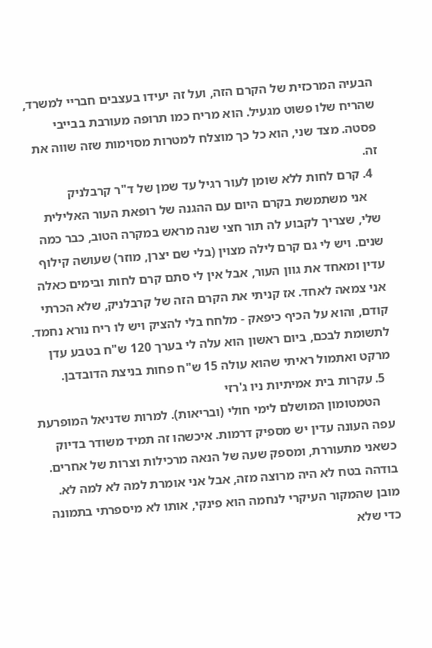הבעיה המרכזית של הקרם הזה, ועל זה יעידו בעצבים חבריי למשרד, שהריח שלו פשוט מגעיל. הוא מריח כמו תרופה מעורבת בבייבי פסטה. מצד שני, הוא כל כך מוצלח למטרות מסוימות שזה שווה את זה.
  4. קרם לחות ללא שומן לעור רגיל עד שמן של ד"ר קרבלניק
    אני משתמשת בקרם היום עם ההגנה של רופאת העור האלילית שלי, שצריך לקבוע לה תור חצי שנה מראש במקרה הטוב, כבר כמה שנים. ויש לי גם קרם לילה מצוין (בלי שם יצרן, מוזר) שעושה קילוף עדין ומאחד את גוון העור, אבל אין לי סתם קרם לחות ובימים כאלה אני צמאה לאחד. אז קניתי את הקרם הזה של קרבלניק, שלא הכרתי קודם, והוא על הכיף כיפאק - מלחח בלי להציק ויש לו ריח נורא נחמד. לתשומת לבכם, ביום ראשון הוא עלה לי בערך 120 ש"ח בטבע עדן מרקט ואתמול ראיתי שהוא עולה 15 ש"ח פחות בניצת הדובדבן.
  5. עקרות בית אמיתיות ניו ג'רזי
    הטמטומון המושלם לימי חולי (ובריאות). למרות שדניאל המופרעת עפה העונה עדין יש מספיק דרמות. איכשהו זה תמיד משודר בדיוק כשאני מתעוררת, ומספק שעה של הנאה מרכילות וצרות של אחרים. בודהה בטח לא היה מרוצה מזה, אבל אני אומרת למה לא למה לא.
מובן שהמקור העיקרי לנחמה הוא פינקי, אותו לא מיספרתי בתמונה כדי שלא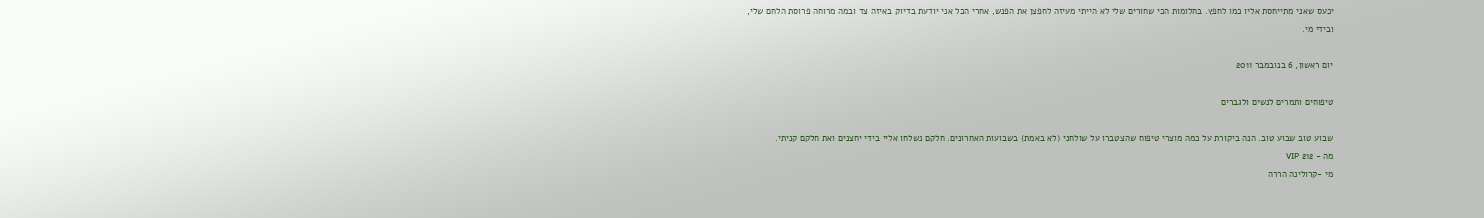יכעס שאני מתייחסת אליו כמו לחפץ. בחלומות הכי שחורים שלי לא הייתי מעיזה לחפצן את הפנש, אחרי הכל אני יודעת בדיוק באיזה צד ובמה מרוחה פרוסת הלחם שלי, ובידי מי.

יום ראשון, 6 בנובמבר 2011

טיפוחים ותמרים לנשים ולגברים

שבוע טוב שבוע טוב. הנה ביקורת על כמה מוצרי טיפוח שהצטברו על שולחני (לא באמת) בשבועות האחרונים. חלקם נשלחו אליי בידי יחצנים ואת חלקם קניתי.
מה - 212 VIP
מי -קרולינה הררה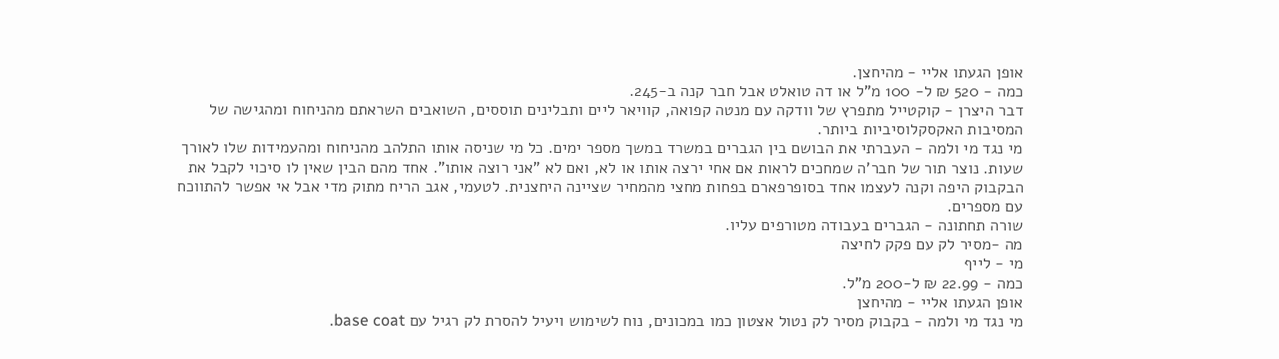אופן הגעתו אליי - מהיחצן.
כמה - 520 ₪ ל- 100 מ"ל או דה טואלט אבל חבר קנה ב-245.
דבר היצרן - קוקטייל מתפרץ של וודקה עם מנטה קפואה, קוויאר ליים ותבלינים תוססים, השואבים השראתם מהניחוח ומהגישה של המסיבות האקסקלוסיביות ביותר.
מי נגד מי ולמה - העברתי את הבושם בין הגברים במשרד במשך מספר ימים. כל מי שניסה אותו התלהב מהניחוח ומהעמידות שלו לאורך שעות. נוצר תור של חבר'ה שמחכים לראות אם אחי ירצה אותו או לא, ואם לא "אני רוצה אותו". אחד מהם הבין שאין לו סיכוי לקבל את הבקבוק היפה וקנה לעצמו אחד בסופרפארם בפחות מחצי מהמחיר שציינה היחצנית. לטעמי, אגב הריח מתוק מדי אבל אי אפשר להתווכח עם מספרים.
שורה תחתונה - הגברים בעבודה מטורפים עליו.
מה -מסיר לק עם פקק לחיצה
מי - לייף
כמה - 22.99 ₪ ל-200 מ"ל.
אופן הגעתו אליי - מהיחצן
מי נגד מי ולמה - בקבוק מסיר לק נטול אצטון כמו במכונים, נוח לשימוש ויעיל להסרת לק רגיל עם base coat.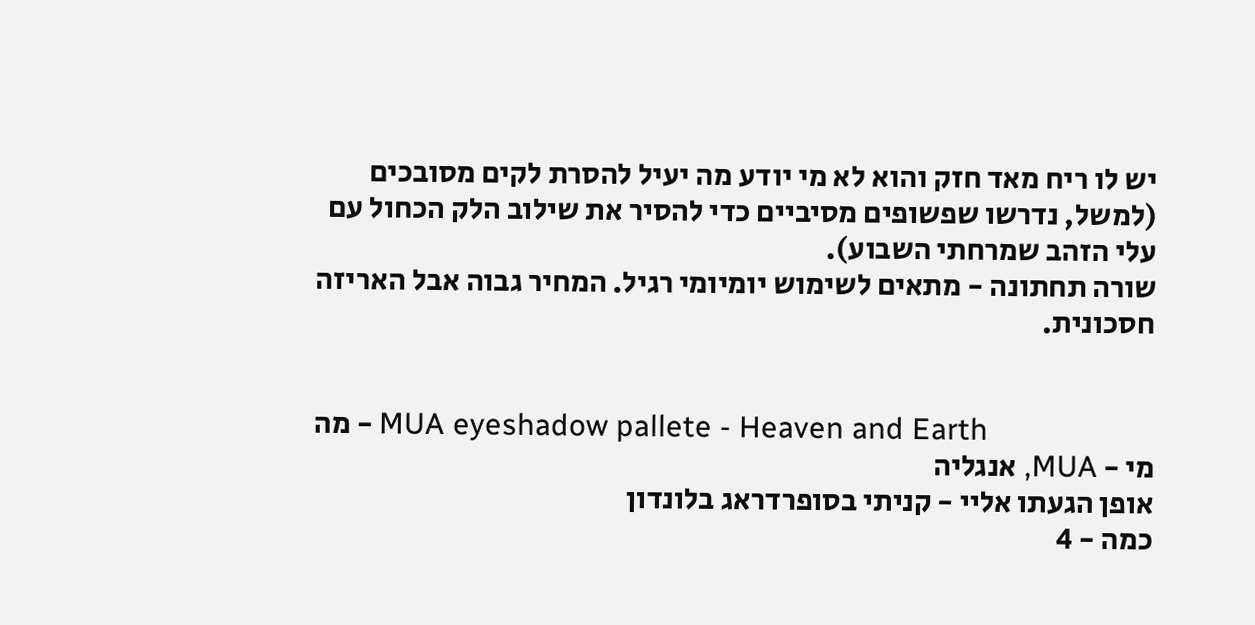יש לו ריח מאד חזק והוא לא מי יודע מה יעיל להסרת לקים מסובכים (למשל, נדרשו שפשופים מסיביים כדי להסיר את שילוב הלק הכחול עם עלי הזהב שמרחתי השבוע).
שורה תחתונה - מתאים לשימוש יומיומי רגיל. המחיר גבוה אבל האריזה חסכונית.


מה - MUA eyeshadow pallete - Heaven and Earth
מי - MUA, אנגליה
אופן הגעתו אליי - קניתי בסופרדראג בלונדון
כמה - 4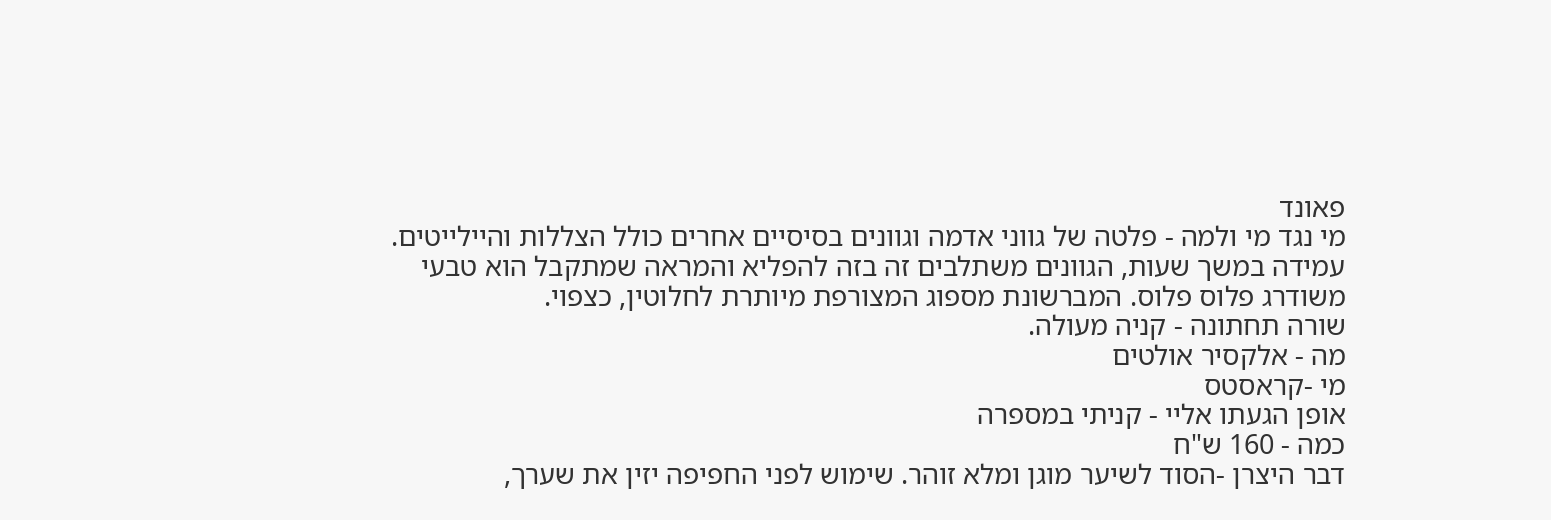פאונד
מי נגד מי ולמה - פלטה של גווני אדמה וגוונים בסיסיים אחרים כולל הצללות והיילייטים. עמידה במשך שעות, הגוונים משתלבים זה בזה להפליא והמראה שמתקבל הוא טבעי משודרג פלוס פלוס. המברשונת מספוג המצורפת מיותרת לחלוטין, כצפוי.
שורה תחתונה - קניה מעולה.
מה - אלקסיר אולטים
מי -קראסטס
אופן הגעתו אליי - קניתי במספרה
כמה - 160 ש"ח
דבר היצרן -הסוד לשיער מוגן ומלא זוהר. שימוש לפני החפיפה יזין את שערך,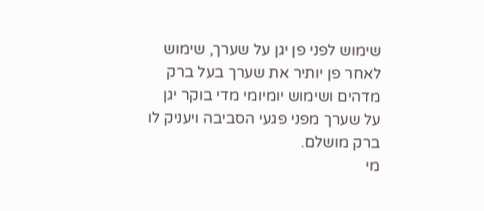שימוש לפני פן יגן על שערך, שימוש לאחר פן יותיר את שערך בעל ברק מדהים ושימוש יומיומי מדי בוקר יגן על שערך מפני פגעי הסביבה ויעניק לו ברק מושלם.
מי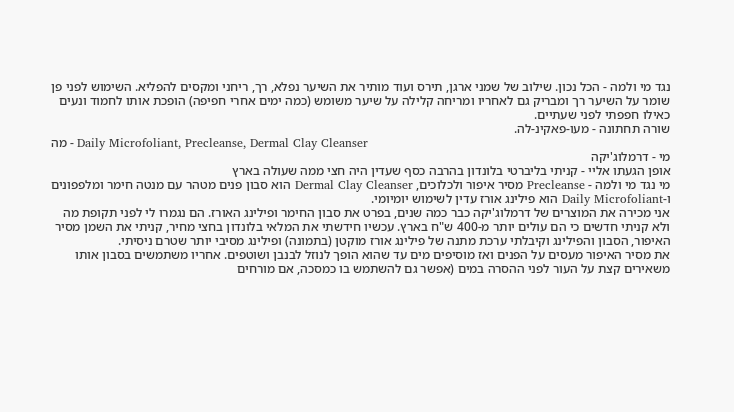נגד מי ולמה - הכל נכון. שילוב של שמני ארגן, תירס ועוד מותיר את השיער נפלא, רך, ריחני ומקסים להפליא. השימוש לפני פן שומר על השיער רך ומבריק גם לאחריו ומריחה קלילה על שיער משומש (כמה ימים אחרי חפיפה) הופכת אותו לחמוד ונעים כאילו חפפתי לפני שעתיים.
שורה תחתונה - מעו-פאקינ-לה.
מה - Daily Microfoliant, Precleanse, Dermal Clay Cleanser
מי - דרמלוג'יקה
אופן הגעתו אליי - קניתי בליברטי בלונדון בהרבה כסף שעדין היה חצי ממה שעולה בארץ
מי נגד מי ולמה - Precleanse מסיר איפור ולכלוכים, Dermal Clay Cleanser הוא סבון פנים מטהר עם מנטה חימר ומלפפונים ו-Daily Microfoliant הוא פילינג אורז עדין לשימוש יומיומי.
אני מכירה את המוצרים של דרמלוג'יקה כבר כמה שנים, בפרט את סבון החימר ופילינג האורז. הם נגמרו לי לפני תקופת מה ולא קניתי חדשים כי הם עולים יותר מ-400 ש"ח בארץ. עכשיו חידשתי את המלאי בלונדון בחצי מחיר, קניתי את השמן מסיר האיפור, הסבון והפילינג וקיבלתי ערכת מתנה של פילינג אורז מוקטן (בתמונה) ופילינג מסיבי יותר שטרם ניסיתי.
את מסיר האיפור מעסים על הפנים ואז מוסיפים מים עד שהוא הופך לנוזל לבנבן ושוטפים. אחריו משתמשים בסבון אותו משאירים קצת על העור לפני ההסרה במים (אפשר גם להשתמש בו כמסכה, אם מורחים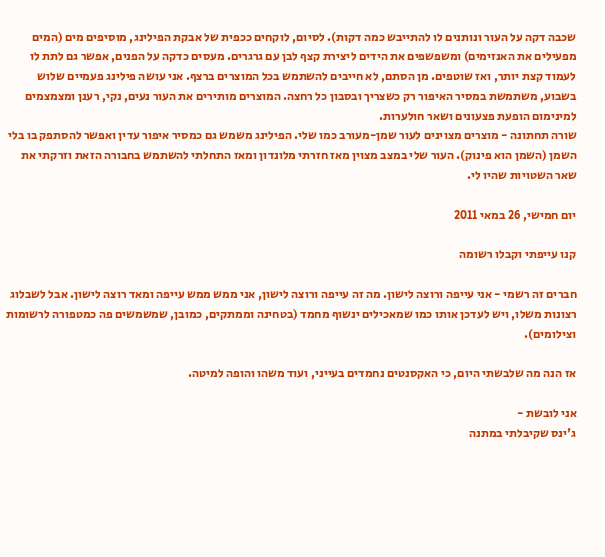שכבה דקה על העור ונותנים לו להתייבש כמה דקות). לסיום, לוקחים ככפית של אבקת הפילינג, מוסיפים מים (המים מפעילים את האנזימים) ומשפשפים את הידים ליצירת קצף לבן עם גרגרים. מעסים כדקה על הפנים, אפשר גם לתת לו לעמוד קצת יותר, ואז שוטפים. מן הסתם, לא חייבים להשתמש בכל המוצרים ברצף. אני עושה פילינג פעמיים שלוש בשבוע, משתמשת במסיר האיפור רק כשצריך ובסבון כל רחצה. המוצרים מותירים את העור נעים, נקי, רענן ומצמצמים למינימום הופעת פצעונים ושאר חולערות.
שורה תחתונה - מוצרים מצוינים לעור שמן-מעורב כמו שלי. הפילינג משמש גם כמסיר איפור עדין ואפשר להסתפק בו בלי השמן (השמן הוא פינוק). העור שלי במצב מצוין מאז חזרתי מלונדון ומאז התחלתי להשתמש בחבורה הזאת וזרקתי את שאר השטויות שהיו לי.

יום חמישי, 26 במאי 2011

קנו עייפתי וקבלו רשומה

חברים זה רשמי - אני עייפה ורוצה לישון. מה זה עייפה ורוצה לישון, אני ממש ממש עייפה ומאד רוצה לישון. אבל לשבלוג רצונות משלו, ויש לעדכן אותו כמו שמאכילים ינשוף מחמד (בטחינה וממתקים, כמובן, שמשמשים פה כמטפורה לרשומות וצילומים).

אז הנה מה שלבשתי היום, כי האקסנטים נחמדים בעייני, ועוד משהו והופה למיטה.

אני לובשת -
ג'ינס שקיבלתי במתנה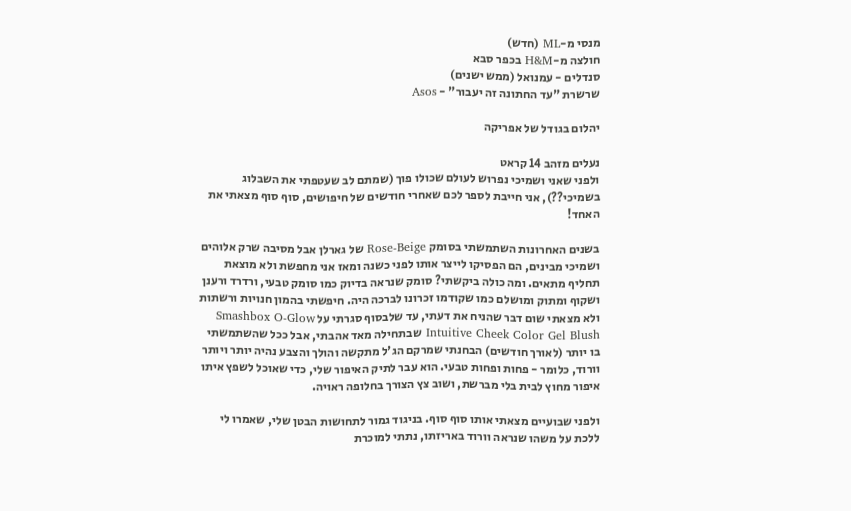מנסי מ-ML (חדש)
חולצה מ-H&M בכפר סבא
סנדלים - עמנואל (ממש ישנים)
שרשרת "עד החתונה זה יעבור" - Asos

יהלום בגודל של אפריקה

נעלים מזהב 14 קראט
ולפני שאני ושמיכי נפרוש לעולם שכולו פוך (שמתם לב שעטפתי את השבלוג בשמיכי??), אני חייבת לספר לכם שאחרי חודשים של חיפושים, סוף סוף מצאתי את האחד!

בשנים האחרונות השתמשתי בסומק Rose-Beige של גארלן אבל מסיבה שרק אלוהים ושמיכי מבינים, הם הפסיקו לייצר אותו לפני כשנה ומאז אני מחפשת ולא מוצאת תחליף מתאים. ומה כולה ביקשתי? סומק שנראה בדיוק כמו סומק טבעי, ורדרד ורענן ושקוף ומתוק ומושלם כמו שקודמו זכרונו לברכה היה. חיפשתי בהמון חנויות ורשתות ולא מצאתי שום דבר שהניח את דעתי, עד שלבסוף סגרתי על Smashbox O-Glow Intuitive Cheek Color Gel Blush שבתחילה מאד אהבתי, אבל ככל שהשתמשתי בו יותר (לאורך חודשים) הבחנתי שמרקם הג'ל מתקשה והולך והצבע נהיה יותר ויותר וורוד, כלומר - פחות ופחות טבעי. הוא עבר לתיק האיפור שלי, כדי שאוכל לשפץ איתו איפור מחוץ לבית בלי מברשת, ושוב צץ הצורך בחלופה ראויה.

ולפני שבועיים מצאתי אותו סוף סוף. בניגוד גמור לתחושות הבטן שלי, שאמרו לי ללכת על משהו שנראה וורוד באריזתו, נתתי למוכרת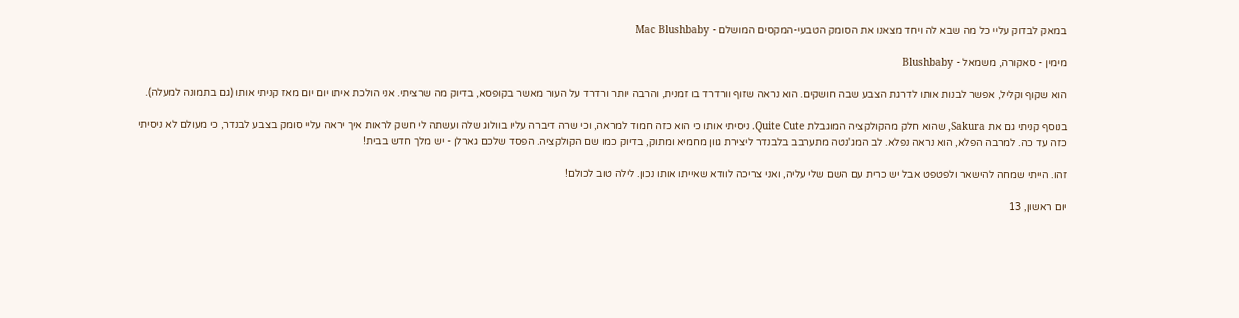במאק לבדוק עליי כל מה שבא לה ויחד מצאנו את הסומק הטבעי-המקסים המושלם - Mac Blushbaby

מימין - סאקורה, משמאל - Blushbaby

הוא שקוף וקליל, אפשר לבנות אותו לדרגת הצבע שבה חושקים. הוא נראה שזוף וורדרד בו זמנית, והרבה יותר ורדרד על העור מאשר בקופסא, בדיוק מה שרציתי. אני הולכת איתו יום יום מאז קניתי אותו (גם בתמונה למעלה).

בנוסף קניתי גם את Sakura, שהוא חלק מהקולקציה המוגבלת Quite Cute. ניסיתי אותו כי הוא כזה חמוד למראה, וכי שרה דיברה עליו בוולוג שלה ועשתה לי חשק לראות איך יראה עליי סומק בצבע לבנדר, כי מעולם לא ניסיתי כזה עד כה. למרבה הפלא, הוא נראה נפלא. לב המג'נטה מתערבב בלבנדר ליצירת גוון מחמיא ומתוק, בדיוק כמו שם הקולקציה. הפסד שלכם גארלן - יש מלך חדש בבית!

זהו. הייתי שמחה להישאר ולפטפט אבל יש כרית עם השם שלי עליה, ואני צריכה לוודא שאייתו אותו נכון. לילה טוב לכולם!

יום ראשון, 13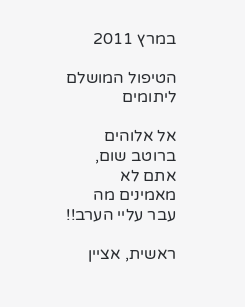במרץ 2011

הטיפול המושלם ליתומים

אל אלוהים ברוטב שום, אתם לא מאמינים מה עבר עליי הערב!!

ראשית, אציין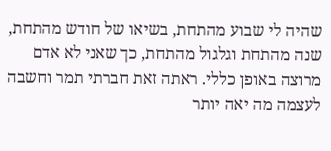שהיה לי שבוע מהתחת, בשיאו של חודש מהתחת, שנה מהתחת וגלגול מהתחת, כך שאני לא אדם מרוצה באופן כללי. ראתה זאת חברתי תמר וחשבה לעצמה מה יאה יותר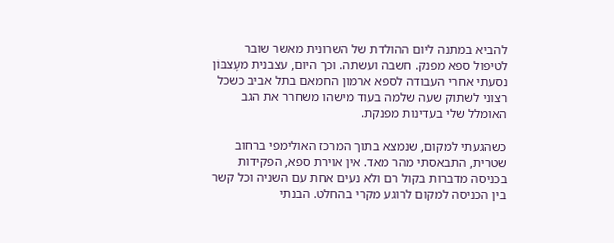להביא במתנה ליום ההולדת של השרונית מאשר שובר לטיפול ספא מפנק. חשבה ועשתה. וכך היום, עצבנית מעָצבּוֹן נסעתי אחרי העבודה לספא ארמון החמאם בתל אביב כשכל רצוני לשתוק שעה שלמה בעוד מישהו משחרר את הגב האומלל שלי בעדינות מפנקת.

כשהגעתי למקום, שנמצא בתוך המרכז האולימפי ברחוב שטרית, התבאסתי מהר מאד. אין אוירת ספא, הפקידות בכניסה מדברות בקול רם ולא נעים אחת עם השניה וכל קשר בין הכניסה למקום לרוגע מקרי בהחלט. הבנתי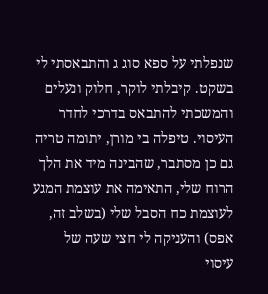שנפלתי על ספא סוג ג והתבאסתי לי בשקט. קיבלתי לוקר, חלוק ונעלים והמשכתי להתבאס בדרכי לחדר העיסוי. טיפלה בי מורן, יתומה טריה גם כן מסתבר, שהבינה מיד את הלך הרוח שלי, התאימה את עוצמת המגע לעוצמת כח הסבל שלי (בשלב זה, אפס) והעניקה לי חצי שעה של עיסוי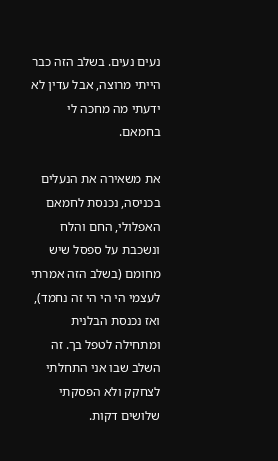נעים נעים. בשלב הזה כבר הייתי מרוצה, אבל עדין לא ידעתי מה מחכה לי בחמאם.

את משאירה את הנעלים בכניסה, נכנסת לחמאם האפלולי, החם והלח ונשכבת על ספסל שיש מחומם (בשלב הזה אמרתי לעצמי הי הי הי זה נחמד), ואז נכנסת הבלנית ומתחילה לטפל בך. זה השלב שבו אני התחלתי לצחקק ולא הפסקתי שלושים דקות.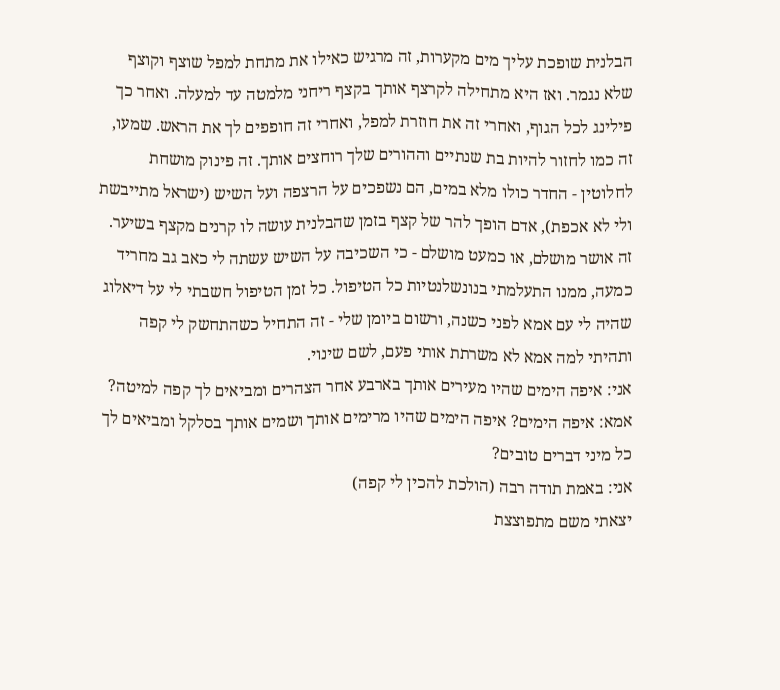הבלנית שופכת עליך מים מקערות, זה מרגיש כאילו את מתחת למפל שוצף וקוצף שלא נגמר. ואז היא מתחילה לקרצף אותך בקצף ריחני מלמטה עד למעלה. ואחר כך פילינג לכל הגוף, ואחרי זה את חוזרת למפל, ואחרי זה חופפים לך את הראש. שמעו, זה כמו לחזור להיות בת שנתיים וההורים שלך רוחצים אותך. זה פינוק מושחת לחלוטין - החדר כולו מלא במים, הם נשפכים על הרצפה ועל השיש (ישראל מתייבשת ולי לא אכפת), אדם הופך להר של קצף בזמן שהבלנית עושה לו קרנים מקצף בשיער. זה אושר מושלם, או כמעט מושלם - כי השכיבה על השיש עשתה לי כאב גב מחריד כמעה, ממנו התעלמתי בנונשלנטיות כל הטיפול. כל זמן הטיפול חשבתי לי על דיאלוג שהיה לי עם אמא לפני כשנה, ורשום ביומן שלי - זה התחיל כשהתחשק לי קפה ותהיתי למה אמא לא משרתת אותי פעם, לשם שינוי.
אני: איפה הימים שהיו מעירים אותך בארבע אחר הצהרים ומביאים לך קפה למיטה?
אמא: איפה הימים? איפה הימים שהיו מרימים אותך ושמים אותך בסלקל ומביאים לך כל מיני דברים טובים?
אני: באמת תודה רבה (הולכת להכין לי קפה)
יצאתי משם מתפוצצת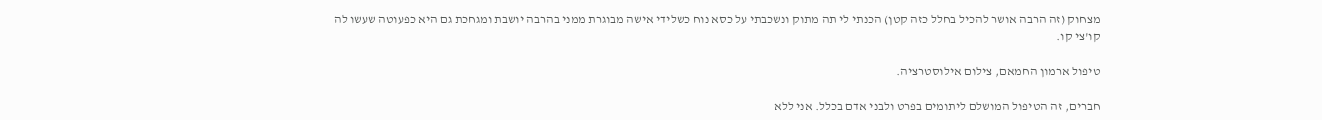מצחוק (זה הרבה אושר להכיל בחלל כזה קטן) הכנתי לי תה מתוק ונשכבתי על כסא נוח כשלידי אישה מבוגרת ממני בהרבה יושבת ומגחכת גם היא כפעוטה שעשו לה קו'צי קו.

טיפול ארמון החמאם, צילום אילוסטרציה.

חברים, זה הטיפול המושלם ליתומים בפרט ולבני אדם בכלל. אני ללא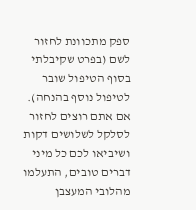ספק מתכוונת לחזור לשם (בפרט שקיבלתי בסוף הטיפול שובר לטיפול נוסף בהנחה). אם אתם רוצים לחזור לסלקל לשלושים דקות ושיביאו לכם כל מיני דברים טובים, התעלמו מהלובי המעצבן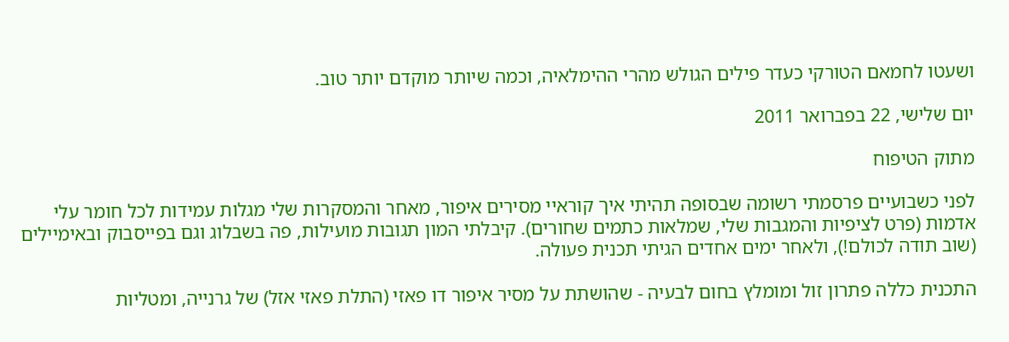ושעטו לחמאם הטורקי כעדר פילים הגולש מהרי ההימלאיה, וכמה שיותר מוקדם יותר טוב.

יום שלישי, 22 בפברואר 2011

מתוק הטיפוח

לפני כשבועיים פרסמתי רשומה שבסופה תהיתי איך קוראיי מסירים איפור, מאחר והמסקרות שלי מגלות עמידות לכל חומר עלי אדמות (פרט לציפיות והמגבות שלי, שמלאות כתמים שחורים). קיבלתי המון תגובות מועילות, פה בשבלוג וגם בפייסבוק ובאימיילים (שוב תודה לכולם!), ולאחר ימים אחדים הגיתי תכנית פעולה.

התכנית כללה פתרון זול ומומלץ בחום לבעיה - שהושתת על מסיר איפור דו פאזי (התלת פאזי אזל) של גרנייה, ומטליות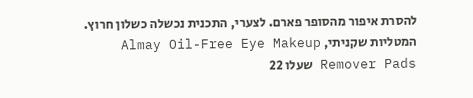להסרת איפור מהסופר פארם. לצערי, התכנית נכשלה כשלון חרוץ. המטליות שקניתי, Almay Oil-Free Eye Makeup Remover Pads שעלו 22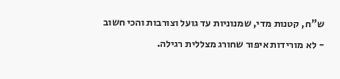ש"ח, קטנות מדי, שמנוניות עד גועל וצורבות והכי חשוב - לא מורידות איפור שחורג מצללית רגילה.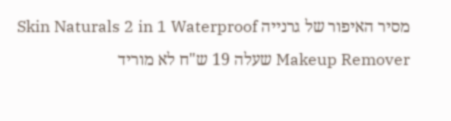מסיר האיפור של גרנייה Skin Naturals 2 in 1 Waterproof Makeup Remover שעלה 19 ש"ח לא מוריד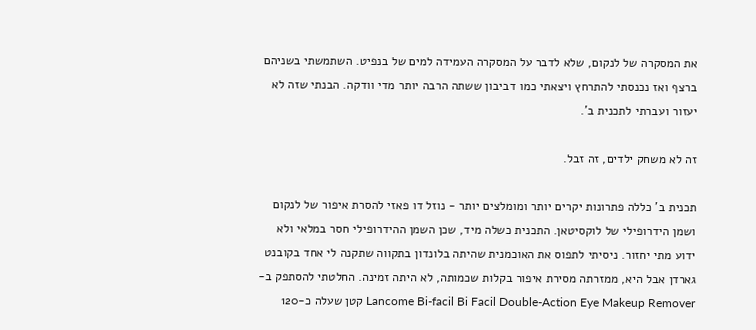את המסקרה של לנקום, שלא לדבר על המסקרה העמידה למים של בנפיט. השתמשתי בשניהם ברצף ואז נכנסתי להתרחץ ויצאתי כמו דביבון ששתה הרבה יותר מדי וודקה. הבנתי שזה לא יעזור ועברתי לתכנית ב'.

זה לא משחק ילדים, זה זבל.

תכנית ב' כללה פתרונות יקרים יותר ומומלצים יותר - נוזל דו פאזי להסרת איפור של לנקום ושמן הידרופילי של לוקסיטאן. התכנית כשלה מיד, שכן השמן ההידרופילי חסר במלאי ולא ידוע מתי יחזור. ניסיתי לתפוס את האוכמנית שהיתה בלונדון בתקווה שתקנה לי אחד בקובנט גארדן אבל היא, ממזרתה מסירת איפור בקלות שכמותה, לא היתה זמינה. החלטתי להסתפק ב-Lancome Bi-facil Bi Facil Double-Action Eye Makeup Remover קטן שעלה כ-120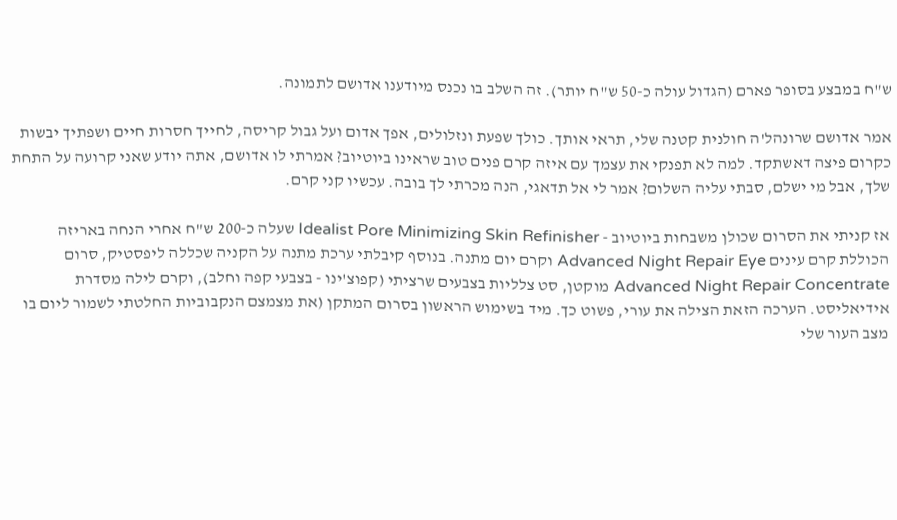ש"ח במבצע בסופר פארם (הגדול עולה כ-50 ש"ח יותר). זה השלב בו נכנס מיודענו אדושם לתמונה.

אמר אדושם שרונהל'ה חולנית קטנה שלי, תראי אותך. כולך שפעת ונזלולים, אפך אדום ועל גבול קריסה, לחייך חסרות חיים ושפתיך יבשות כקרום פיצה דאשתקד. למה לא תפנקי את עצמך עם איזה קרם פנים טוב שראינו ביוטיוב? אמרתי לו אדושם, אתה יודע שאני קרועה על התחת שלך, אבל מי ישלם, סבתי עליה השלום? אמר לי אל תדאגי, הנה מכרתי לך בובה. עכשיו קני קרם.

אז קניתי את הסרום שכולן משבחות ביוטיוב - Idealist Pore Minimizing Skin Refinisher שעלה כ-200 ש"ח אחרי הנחה באריזה הכוללת קרם עינים Advanced Night Repair Eye וקרם יום מתנה. בנוסף קיבלתי ערכת מתנה על הקניה שכללה ליפסטיק, סרום Advanced Night Repair Concentrate מוקטן, סט צלליות בצבעים שרציתי (קפוצ'ינו - בצבעי קפה וחלב), וקרם לילה מסדרת אידיאליסט. הערכה הזאת הצילה את עורי, פשוט כך. מיד בשימוש הראשון בסרום המתקן (את מצמצם הנקבוביות החלטתי לשמור ליום בו מצב העור שלי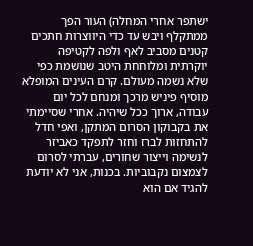ישתפר אחרי המחלה) העור הפך ממתקלף ויבש עד כדי היווצרות חתכים קטנים מסביב לאף ולפה לקטיפה יוקרתית ומלוחחת היטב שנושמת כפי שלא נשמה מעולם. קרם העינים המופלא מוסיף פיניש מרכך ומנחם לכל יום עבודה, ארוך ככל שיהיה. אחרי שסיימתי את בקבוקון הסרום המתקן, ואפי חדל להתחזות לברז וחזר לתפקד כאביזר לנשימה וייצור שחורים, עברתי לסרום לצמצום נקבוביות. בכנות, אני לא יודעת להגיד אם הוא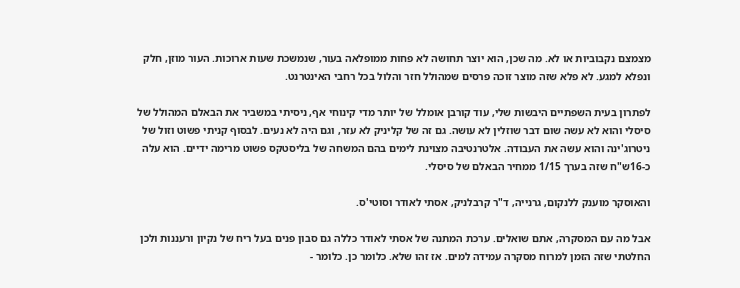מצמצם נקבוביות או לא. מה שכן, הוא יוצר תחושה לא פחות ממופלאה בעור, שנמשכת שעות ארוכות. העור מוזן, חלק ונפלא למגע. לא פלא שזה מוצר זוכה פרסים שמהולל חזר והלול בכל רחבי האינטרנט.

לפתרון בעית השפתיים היבשות שלי, עוד קורבן אומלל של יותר מדי קינוחי אף, ניסיתי במשביר את הבאלם המהולל של סיסלי והוא לא עשה שום דבר שוזלין לא עושה. גם זה של קליניק לא עזר, וגם היה לא נעים. לבסוף קניתי פשוט וזול של ניטרוג'ינה והוא עשה את העבודה. אלטרנטיבה מצוינת לימים בהם המשחה של בליסטקס פשוט מרימה ידיים. הוא עלה כ-16ש"ח שזה בערך 1/15 ממחיר הבאלם של סיסלי.

והאוסקר מוענק ללנקום, גרנייה, ד"ר קרבלניק, אסתי לאודר וסוטי'ס.

אבל מה עם המסקרה, אתם שואלים. ערכת המתנה של אסתי לאודר כללה גם סבון פנים בעל ריח של נקיון ורעננות ולכן החלטתי שזה הזמן למרוח מסקרה עמידה למים. אז זהו שלא. כלומר כן. כלומר -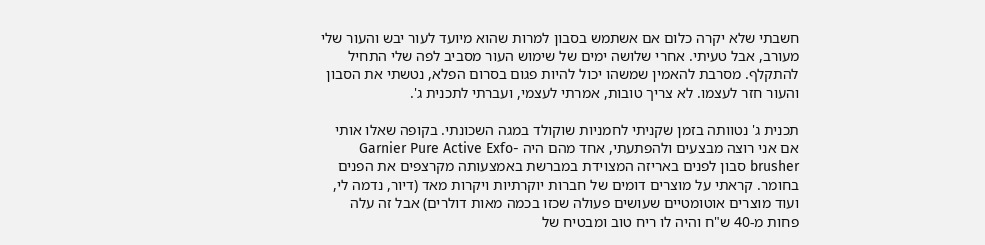חשבתי שלא יקרה כלום אם אשתמש בסבון למרות שהוא מיועד לעור יבש והעור שלי מעורב, אבל טעיתי. אחרי שלושה ימים של שימוש העור מסביב לפה שלי התחיל להתקלף. מסרבת להאמין שמשהו יכול להיות פגום בסרום הפלא, נטשתי את הסבון והעור חזר לעצמו. לא צריך טובות, אמרתי לעצמי, ועברתי לתכנית ג'.

תכנית ג' נטוותה בזמן שקניתי לחמניות שוקולד במגה השכונתי. בקופה שאלו אותי אם אני רוצה מבצעים ולהפתעתי, אחד מהם היה Garnier Pure Active Exfo-brusher סבון לפנים באריזה המצוידת במברשת באמצעותה מקרצפים את הפנים בחומר. קראתי על מוצרים דומים של חברות יוקרתיות ויקרות מאד (דיור, נדמה לי, ועוד מוצרים אוטומטיים שעושים פעולה שכזו בכמה מאות דולרים) אבל זה עלה פחות מ-40 ש"ח והיה לו ריח טוב ומבטיח של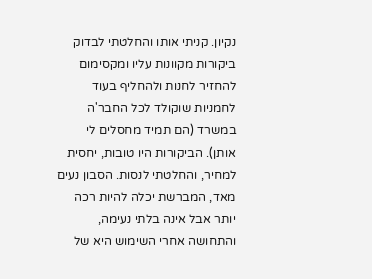נקיון. קניתי אותו והחלטתי לבדוק ביקורות מקוונות עליו ומקסימום להחזיר לחנות ולהחליף בעוד לחמניות שוקולד לכל החבר'ה במשרד (הם תמיד מחסלים לי אותן). הביקורות היו טובות, יחסית למחיר, והחלטתי לנסות. הסבון נעים מאד, המברשת יכלה להיות רכה יותר אבל אינה בלתי נעימה, והתחושה אחרי השימוש היא של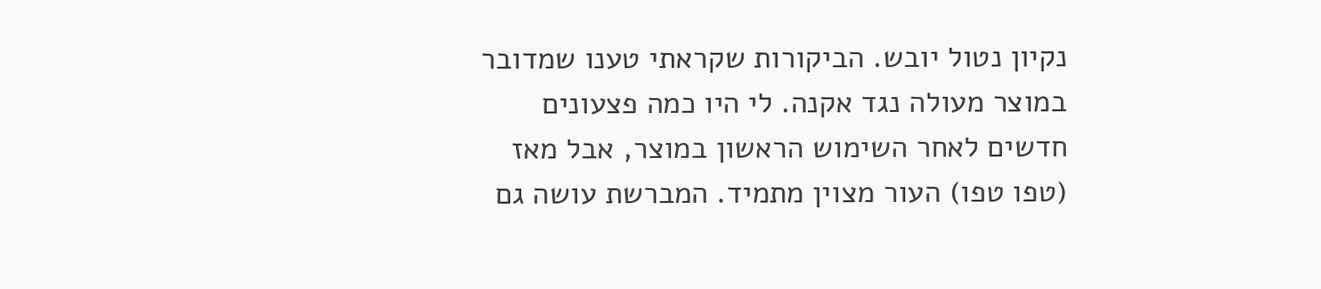נקיון נטול יובש. הביקורות שקראתי טענו שמדובר במוצר מעולה נגד אקנה. לי היו כמה פצעונים חדשים לאחר השימוש הראשון במוצר, אבל מאז (טפו טפו) העור מצוין מתמיד. המברשת עושה גם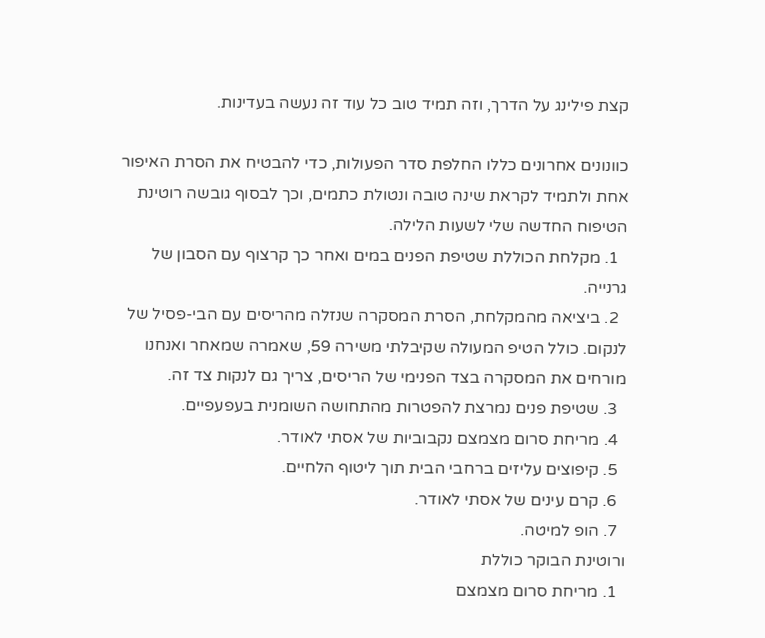קצת פילינג על הדרך, וזה תמיד טוב כל עוד זה נעשה בעדינות.

כוונונים אחרונים כללו החלפת סדר הפעולות, כדי להבטיח את הסרת האיפור אחת ולתמיד לקראת שינה טובה ונטולת כתמים, וכך לבסוף גובשה רוטינת הטיפוח החדשה שלי לשעות הלילה.
  1. מקלחת הכוללת שטיפת הפנים במים ואחר כך קרצוף עם הסבון של גרנייה.
  2. ביציאה מהמקלחת, הסרת המסקרה שנזלה מהריסים עם הבי-פסיל של לנקום. כולל הטיפ המעולה שקיבלתי משירה 59, שאמרה שמאחר ואנחנו מורחים את המסקרה בצד הפנימי של הריסים, צריך גם לנקות צד זה.
  3. שטיפת פנים נמרצת להפטרות מהתחושה השומנית בעפעפיים.
  4. מריחת סרום מצמצם נקבוביות של אסתי לאודר.
  5. קיפוצים עליזים ברחבי הבית תוך ליטוף הלחיים.
  6. קרם עינים של אסתי לאודר.
  7. הופ למיטה.
ורוטינת הבוקר כוללת
  1. מריחת סרום מצמצם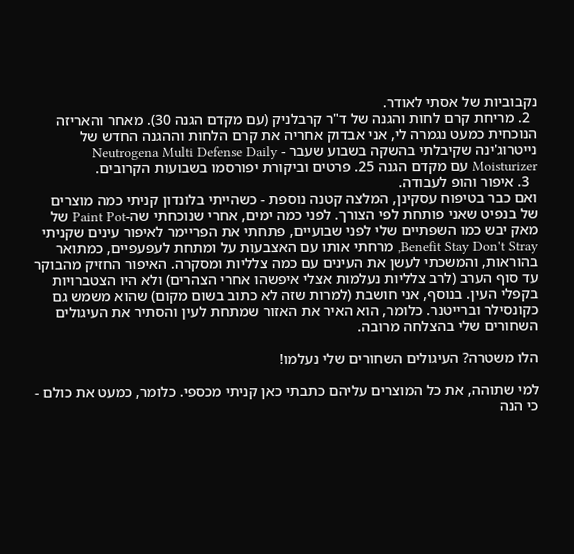נקבוביות של אסתי לאודר.
  2. מריחת קרם לחות והגנה של ד"ר קרבלניק (עם מקדם הגנה 30). מאחר והאריזה הנוכחית כמעט נגמרה לי, אני אבדוק אחריה את קרם הלחות וההגנה החדש של נייטרוג'ינה שקיבלתי בהשקה בשבוע שעבר - Neutrogena Multi Defense Daily Moisturizer עם מקדם הגנה 25. פרטים וביקורת יפורסמו בשבועות הקרובים.
  3. איפור והופ לעבודה.
ואם כבר בטיפוח עסקינן, המלצה קטנה נוספת - כשהייתי בלונדון קניתי כמה מוצרים של בנפיט שאני פותחת לפי הצורך. לפני כמה ימים, אחרי שנוכחתי שה-Paint Pot של מאק יבש כמו השפתיים שלי לפני שבועיים, פתחתי את הפריימר לאיפור עינים שקניתי Benefit Stay Don't Stray, מרחתי אותו עם האצבעות על ומתחת לעפעפיים, כמתואר בהוראות, והמשכתי לעשן את העינים עם כמה צלליות ומסקרה. האיפור החזיק מהבוקר עד סוף הערב (לרב צלליות נעלמות אצלי איפשהו אחרי הצהרים) ולא היו הצטברויות בקפלי העין. בנוסף, אני חושבת (למרות שזה לא כתוב בשום מקום) שהוא משמש גם כקונסילר וברייטנר. כלומר, הוא האיר את האזור שמתחת לעין והסתיר את העיגולים השחורים שלי בהצלחה מרובה.

הלו משטרה? העיגולים השחורים שלי נעלמו!

למי שתוהה, את כל המוצרים עליהם כתבתי כאן קניתי מכספי. כלומר, כמעט את כולם - כי הנה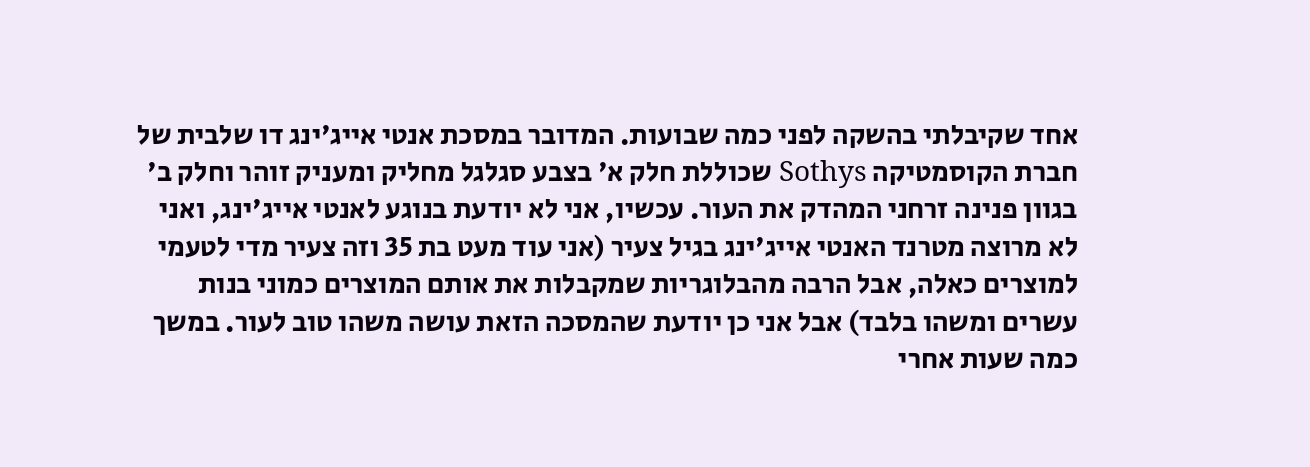אחד שקיבלתי בהשקה לפני כמה שבועות. המדובר במסכת אנטי אייג'ינג דו שלבית של חברת הקוסמטיקה Sothys שכוללת חלק א' בצבע סגלגל מחליק ומעניק זוהר וחלק ב' בגוון פנינה זרחני המהדק את העור. עכשיו, אני לא יודעת בנוגע לאנטי אייג'ינג, ואני לא מרוצה מטרנד האנטי אייג'ינג בגיל צעיר (אני עוד מעט בת 35 וזה צעיר מדי לטעמי למוצרים כאלה, אבל הרבה מהבלוגריות שמקבלות את אותם המוצרים כמוני בנות עשרים ומשהו בלבד) אבל אני כן יודעת שהמסכה הזאת עושה משהו טוב לעור. במשך כמה שעות אחרי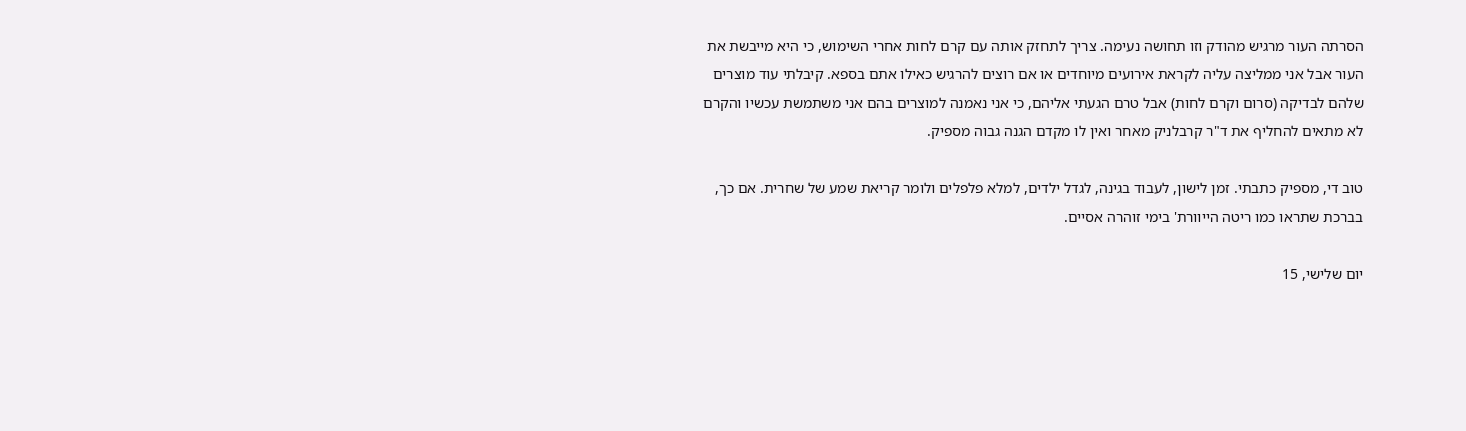הסרתה העור מרגיש מהודק וזו תחושה נעימה. צריך לתחזק אותה עם קרם לחות אחרי השימוש, כי היא מייבשת את העור אבל אני ממליצה עליה לקראת אירועים מיוחדים או אם רוצים להרגיש כאילו אתם בספא. קיבלתי עוד מוצרים שלהם לבדיקה (סרום וקרם לחות) אבל טרם הגעתי אליהם, כי אני נאמנה למוצרים בהם אני משתמשת עכשיו והקרם לא מתאים להחליף את ד"ר קרבלניק מאחר ואין לו מקדם הגנה גבוה מספיק.

טוב די, מספיק כתבתי. זמן לישון, לעבוד בגינה, לגדל ילדים, למלא פלפלים ולומר קריאת שמע של שחרית. אם כך, בברכת שתראו כמו ריטה הייוורת' בימי זוהרה אסיים.

יום שלישי, 15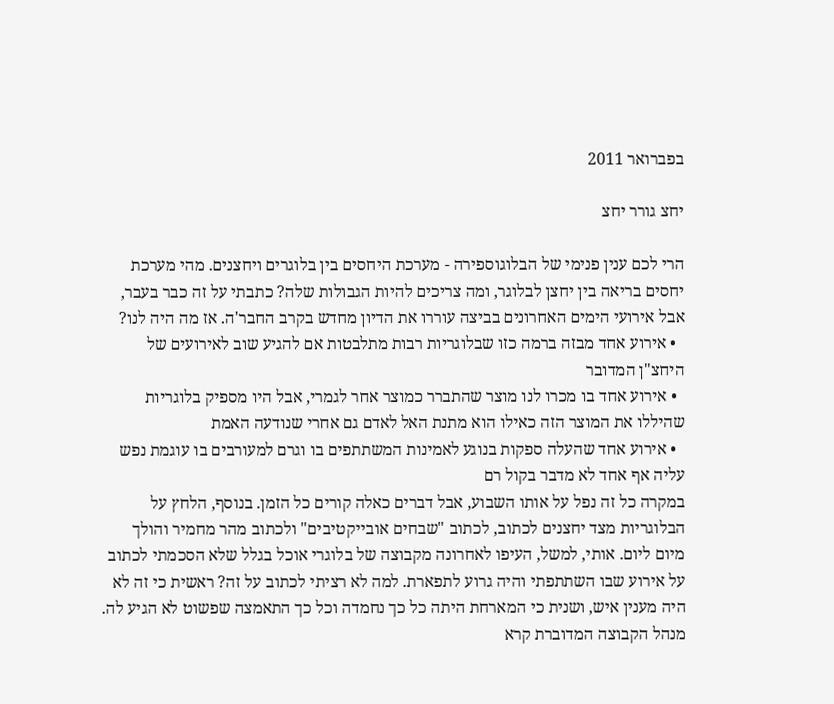בפברואר 2011

יחצ גורר יחצ

הרי לכם ענין פנימי של הבלוגוספירה - מערכת היחסים בין בלוגרים ויחצנים. מהי מערכת יחסים בריאה בין יחצן לבלוגר, ומה צריכים להיות הגבולות שלה? כתבתי על זה כבר בעבר, אבל אירועי הימים האחרונים בביצה עוררו את הדיון מחדש בקרב החבר'ה. אז מה היה לנו?
  • אירוע אחד מבזה ברמה כזו שבלוגריות רבות מתלבטות אם להגיע שוב לאירועים של היחצ"ן המדובר
  • אירוע אחד בו מכרו לנו מוצר שהתברר כמוצר אחר לגמרי, אבל היו מספיק בלוגריות שהיללו את המוצר הזה כאילו הוא מתנת האל לאדם גם אחרי שנודעה האמת
  • אירוע אחד שהעלה ספקות בנוגע לאמינות המשתתפים בו וגרם למעורבים בו עוגמת נפש עליה אף אחד לא מדבר בקול רם
במקרה כל זה נפל על אותו השבוע, אבל דברים כאלה קורים כל הזמן. בנוסף, הלחץ על הבלוגריות מצד יחצנים לכתוב, לכתוב "שבחים אובייקטיבים" ולכתוב מהר מחמיר והולך מיום ליום. אותי, למשל, העיפו לאחרונה מקבוצה של בלוגרי אוכל בגלל שלא הסכמתי לכתוב על אירוע שבו השתתפתי והיה גרוע לתפארת. למה לא רציתי לכתוב על זה? ראשית כי זה לא היה מענין איש, ושנית כי המארחת היתה כל כך נחמדה וכל כך התאמצה שפשוט לא הגיע לה. מנהל הקבוצה המדוברת קרא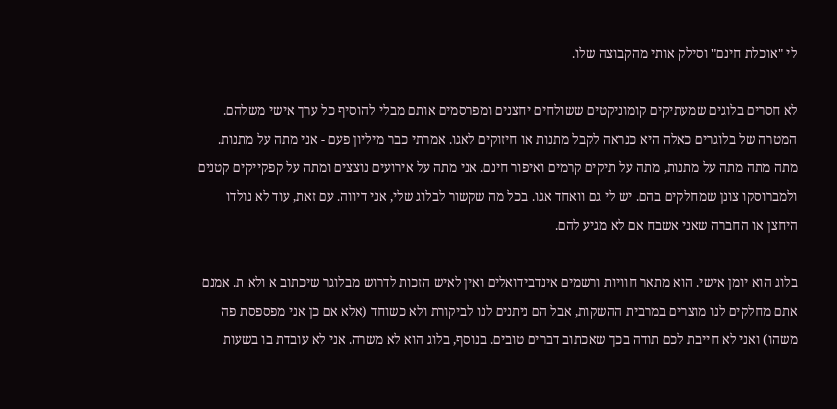לי "אוכלת חינם" וסילק אותי מהקבוצה שלו.

לא חסרים בלוגים שמעתיקים קומוניקטים ששולחים יחצנים ומפרסמים אותם מבלי להוסיף כל ערך אישי משלהם. המטרה של בלוגרים כאלה היא כנראה לקבל מתנות או חיזוקים לאגו. אמרתי כבר מיליון פעם - אני מתה על מתנות. מתה מתה מתה על מתנות, מתה על תיקים קרמים ואיפור חינם. אני מתה על אירועים נוצצים ומתה על קפקייקים קטנים ולמברוסקו צונן שמחלקים בהם. יש לי גם וואחד אגו. בכל מה שקשור לבלוג שלי, אני דיווה. עם זאת, עוד לא נולדו היחצן או החברה שאני אשבח אם לא מגיע להם.

בלוג הוא יומן אישי. הוא מתאר חוויות ורשמים אינדבידואלים ואין לאיש הזכות לדרוש מבלוגר שיכתוב א ולא ת. אמנם אתם מחלקים לנו מוצרים במרבית ההשקות, אבל הם ניתנים לנו לביקורת ולא כשוחד (אלא אם כן אני מפספסת פה משהו) ואני לא חייבת לכם תודה בכך שאכתוב דברים טובים. בנוסף, בלוג הוא לא משרה. אני לא עובדת בו בשעות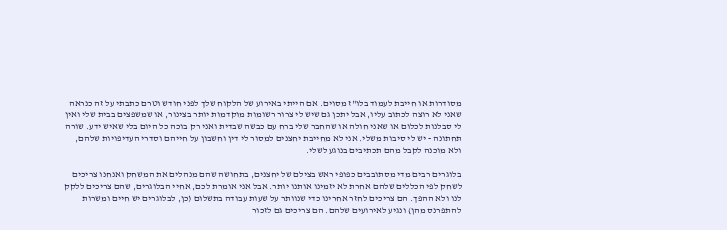מסודרות או חייבת לעמוד בלו"ז מסוים. אם הייתי באירוע של הלקוח שלך לפני חודש וטרם כתבתי על זה כנראה שאני לא רוצה לכתוב עליו, אבל יתכן גם שיש לי צרור רשומות מוקדמות יותר בצינור, או שמשפצים בבית שלי ואין לי סבלנות לכלום או שאני חולה או שהחבר שלי ברח עם כבשה שבדית ואני רק בוכה כל היום בלי שאיש ידע. שורה תחתונה - יש לי סיבות משלי. אני לא מחייבת יחצנים למסור לי דין וחשבון על חייהם וסדרי העדיפויות שלהם, ולא מוכנה לקבל מהם תכתיבים בנוגע לשלי.

בלוגרים רבים מדי מסתובבים כפופי ראש בצילם של יחצנים, בתחושה שהם מנהלים את המשחק ואנחנו צריכים לשחק לפי הכללים שלהם אחרת לא יזמינו אותנו יותר. אבל אני אומרת לכם, אחיי הבלוגרים, שהם צריכים ללקק לנו ולא ההפך. הם צריכים לחזר אחרינו כדי שנוותר על שעות עבודה בתשלום (כן, לבלוגרים יש חיים ומשרות להתפרנס מהן) ונגיע לאירועים שלהם. הם צריכים גם לזכור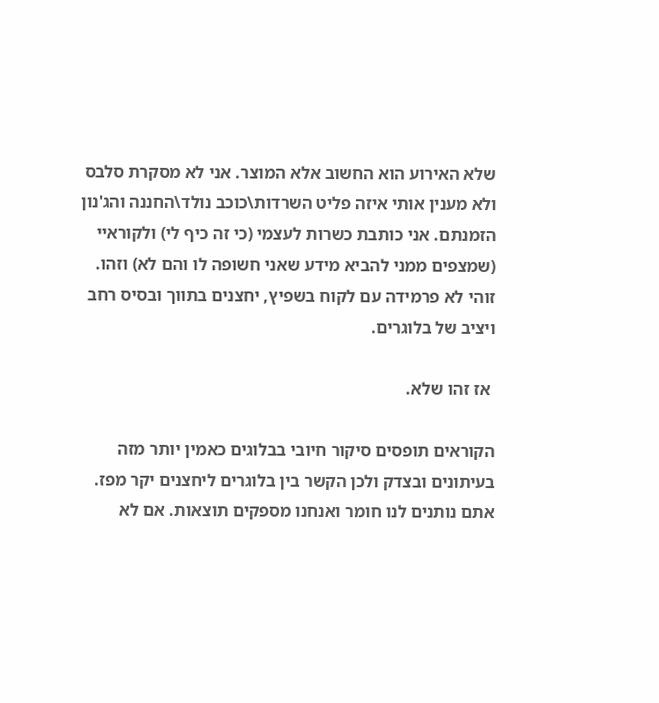שלא האירוע הוא החשוב אלא המוצר. אני לא מסקרת סלבס ולא מענין אותי איזה פליט השרדות\כוכב נולד\החננה והג'נון הזמנתם. אני כותבת כשרות לעצמי (כי זה כיף לי) ולקוראיי (שמצפים ממני להביא מידע שאני חשופה לו והם לא) וזהו. זוהי לא פרמידה עם לקוח בשפיץ, יחצנים בתווך ובסיס רחב ויציב של בלוגרים.

 אז זהו שלא.

הקוראים תופסים סיקור חיובי בבלוגים כאמין יותר מזה בעיתונים ובצדק ולכן הקשר בין בלוגרים ליחצנים יקר מפז. אתם נותנים לנו חומר ואנחנו מספקים תוצאות. אם לא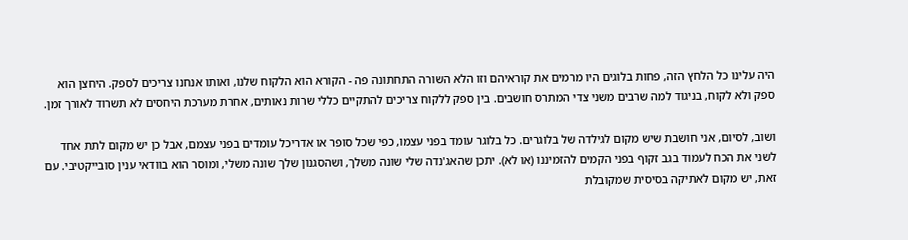היה עלינו כל הלחץ הזה, פחות בלוגים היו מרמים את קוראיהם וזו הלא השורה התחתונה פה - הקורא הוא הלקוח שלנו, ואותו אנחנו צריכים לספק. היחצן הוא ספק ולא לקוח, בניגוד למה שרבים משני צדי המתרס חושבים. בין ספק ללקוח צריכים להתקיים כללי שרות נאותים, אחרת מערכת היחסים לא תשרוד לאורך זמן.

ושוב, לסיום, אני חושבת שיש מקום לגילדה של בלוגרים. כל בלוגר עומד בפני עצמו, כפי שכל סופר או אדריכל עומדים בפני עצמם, אבל כן יש מקום לתת אחד לשני את הכח לעמוד בגב זקוף בפני הקמים להזמיננו (או לא). יתכן שהאג'נדה שלי שונה משלך, ושהסגנון שלך שונה משלי, ומוסר הוא בוודאי ענין סובייקטיבי. עם זאת, יש מקום לאתיקה בסיסית שמקובלת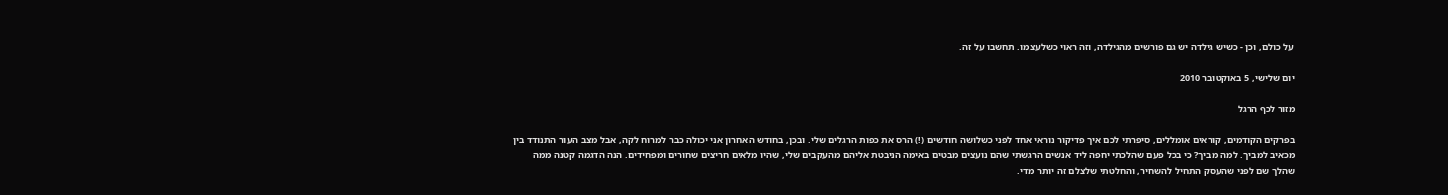על כולם, וכן - כשיש גילדה יש גם פורשים מהגילדה, וזה ראוי כשלעצמו. תחשבו על זה.

יום שלישי, 5 באוקטובר 2010

מזור לכף הרגל

בפרקים הקודמים, קוראים אומללים, סיפרתי לכם איך פדיקור נוראי אחד לפני כשלושה חודשים (!) הרס את כפות הרגלים שלי. ובכן, בחודש האחרון אני יכולה כבר למרוח לקה, אבל מצב העור התנודד בין מכאיב למביך. למה מביך? כי בכל פעם שהלכתי יחפה ליד אנשים הרגשתי שהם נועצים מבטים באימה הניבטת אליהם מהעקבים שלי, שהיו מלאים חריצים שחורים ומפחידים. הנה הדגמה קטנה ממה שהלך שם לפני שהעסק התחיל להשחיר, והחלטתי שלצלם זה יותר מדי.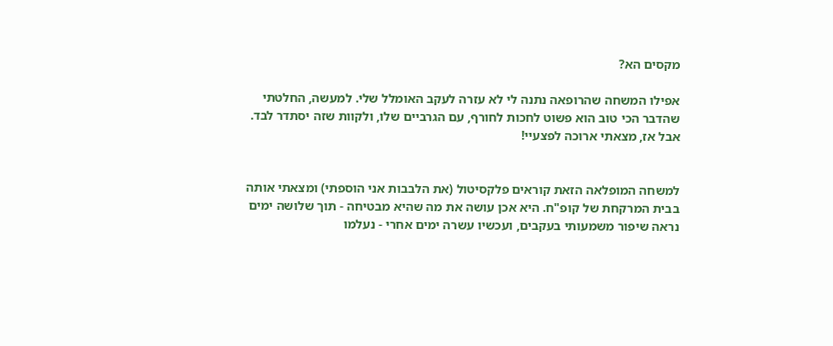מקסים הא?

אפילו המשחה שהרופאה נתנה לי לא עזרה לעקב האומלל שלי. למעשה, החלטתי שהדבר הכי טוב הוא פשוט לחכות לחורף, עם הגרביים שלו, ולקוות שזה יסתדר לבד. אבל אז, מצאתי ארוכה לפצעיי!


למשחה המופלאה הזאת קוראים פלקסיטול (את הלבבות אני הוספתי) ומצאתי אותה בבית המרקחת של קופ"ח. היא אכן עושה את מה שהיא מבטיחה - תוך שלושה ימים נראה שיפור משמעותי בעקבים, ועכשיו עשרה ימים אחרי - נעלמו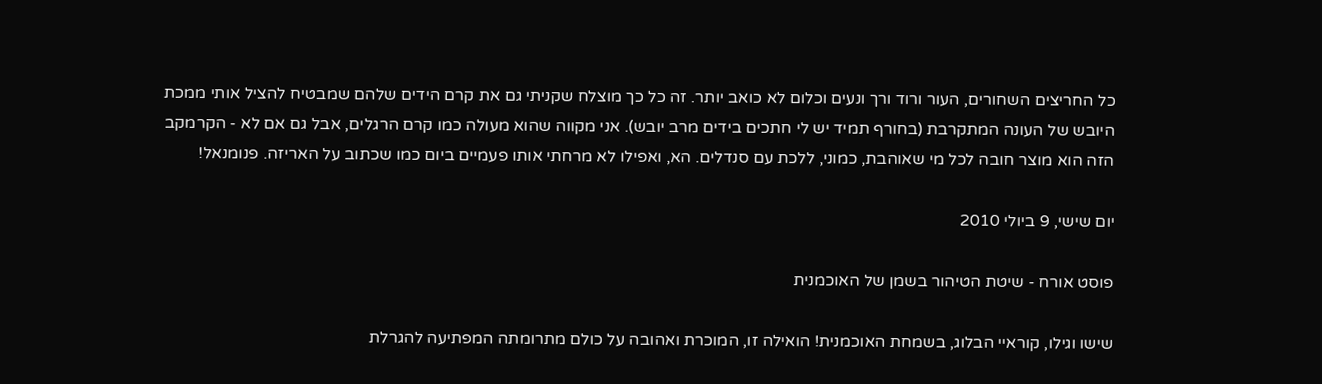כל החריצים השחורים, העור ורוד ורך ונעים וכלום לא כואב יותר. זה כל כך מוצלח שקניתי גם את קרם הידים שלהם שמבטיח להציל אותי ממכת היובש של העונה המתקרבת (בחורף תמיד יש לי חתכים בידים מרב יובש). אני מקווה שהוא מעולה כמו קרם הרגלים, אבל גם אם לא - הקרמקב הזה הוא מוצר חובה לכל מי שאוהבת, כמוני, ללכת עם סנדלים. הא, ואפילו לא מרחתי אותו פעמיים ביום כמו שכתוב על האריזה. פנומנאל!

יום שישי, 9 ביולי 2010

פוסט אורח - שיטת הטיהור בשמן של האוכמנית

שישו וגילו, קוראיי הבלוג, בשמחת האוכמנית! הואילה זו, המוכרת ואהובה על כולם מתרומתה המפתיעה להגרלת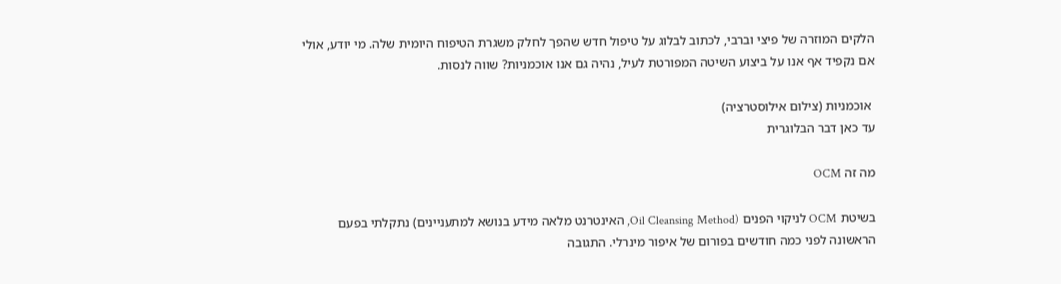הלקים המוזרה של פיצי וברבי, לכתוב לבלוג על טיפול חדש שהפך לחלק משגרת הטיפוח היומית שלה. מי יודע, אולי אם נקפיד אף אנו על ביצוע השיטה המפורטת לעיל, נהיה גם אנו אוכמניות? שווה לנסות.

 אוכמניות (צילום אילוסטרציה)
עד כאן דבר הבלוגרית

מה זה OCM

בשיטת OCM לניקוי הפנים (Oil Cleansing Method, האינטרנט מלאה מידע בנושא למתעניינים) נתקלתי בפעם הראשונה לפני כמה חודשים בפורום של איפור מינרלי. התגובה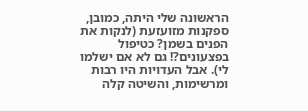הראשונה שלי היתה, כמובן, ספקנות מזועזעת (לנקות את הפנים בשמן? כטיפול בפצעונים?! גם לא אם ישלמו לי). אבל העדויות היו רבות ומרשימות, והשיטה קלה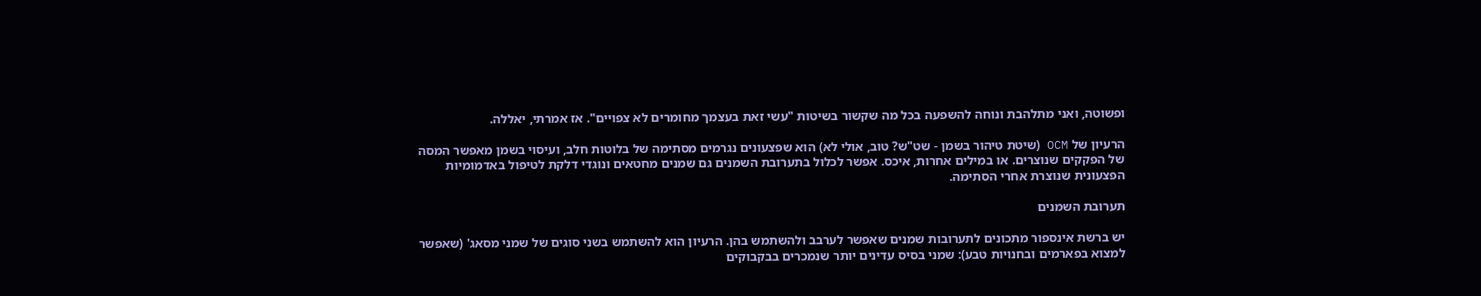ופשוטה, ואני מתלהבת ונוחה להשפעה בכל מה שקשור בשיטות "עשי זאת בעצמך מחומרים לא צפויים". אז אמרתי, יאללה.

הרעיון של OCM (שיטת טיהור בשמן - שט"ש? טוב, אולי לא) הוא שפצעונים נגרמים מסתימה של בלוטות חלב, ועיסוי בשמן מאפשר המסה של הפקקים שנוצרים. או במילים אחרות, איכס. אפשר לכלול בתערובת השמנים גם שמנים מחטאים ונוגדי דלקת לטיפול באדמומיות הפצעונית שנוצרת אחרי הסתימה.

תערובת השמנים

יש ברשת אינספור מתכונים לתערובות שמנים שאפשר לערבב ולהשתמש בהן. הרעיון הוא להשתמש בשני סוגים של שמני מסאג' (שאפשר למצוא בפארמים ובחנויות טבע): שמני בסיס עדינים יותר שנמכרים בבקבוקים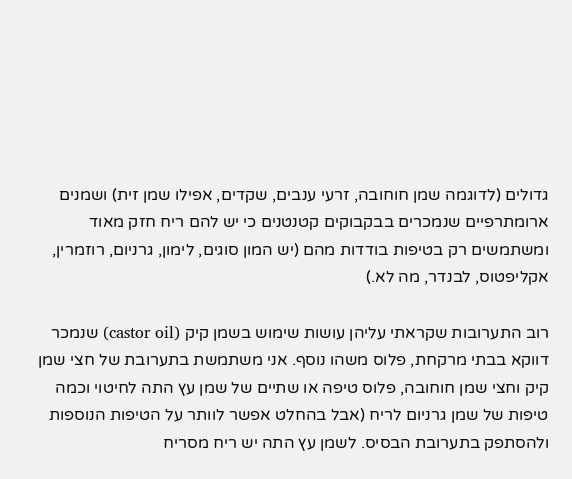גדולים (לדוגמה שמן חוחובה, זרעי ענבים, שקדים, אפילו שמן זית) ושמנים ארומתרפיים שנמכרים בבקבוקים קטנטנים כי יש להם ריח חזק מאוד ומשתמשים רק בטיפות בודדות מהם (יש המון סוגים, לימון, גרניום, רוזמרין, אקליפטוס, לבנדר, מה לא.)

רוב התערובות שקראתי עליהן עושות שימוש בשמן קיק (castor oil) שנמכר דווקא בבתי מרקחת, פלוס משהו נוסף. אני משתמשת בתערובת של חצי שמן קיק וחצי שמן חוחובה, פלוס טיפה או שתיים של שמן עץ התה לחיטוי וכמה טיפות של שמן גרניום לריח (אבל בהחלט אפשר לוותר על הטיפות הנוספות ולהסתפק בתערובת הבסיס. לשמן עץ התה יש ריח מסריח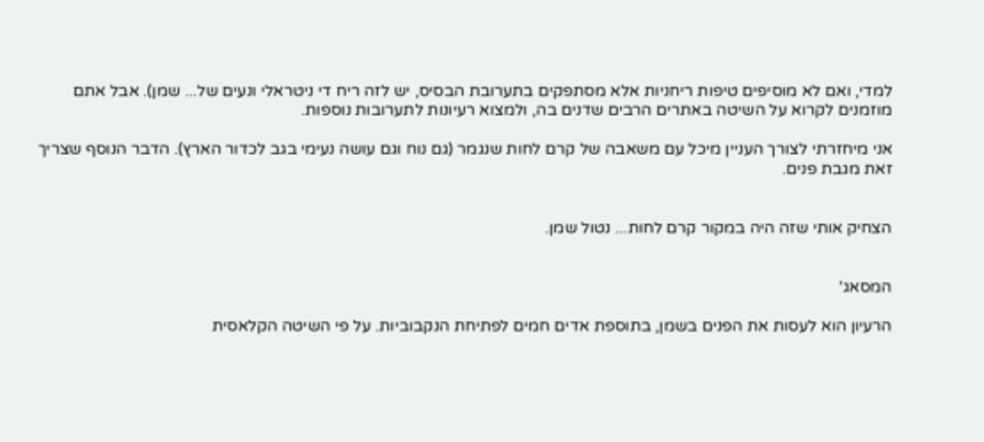למדי, ואם לא מוסיפים טיפות ריחניות אלא מסתפקים בתערובת הבסיס, יש לזה ריח די ניטראלי ונעים של... שמן). אבל אתם מוזמנים לקרוא על השיטה באתרים הרבים שדנים בה, ולמצוא רעיונות לתערובות נוספות.

אני מיחזרתי לצורך העניין מיכל עם משאבה של קרם לחות שנגמר (גם נוח וגם עושה נעימי בגב לכדור הארץ). הדבר הנוסף שצריך זאת מגבת פנים.


הצחיק אותי שזה היה במקור קרם לחות... נטול שמן.


המסאג'

הרעיון הוא לעסות את הפנים בשמן, בתוספת אדים חמים לפתיחת הנקבוביות. על פי השיטה הקלאסית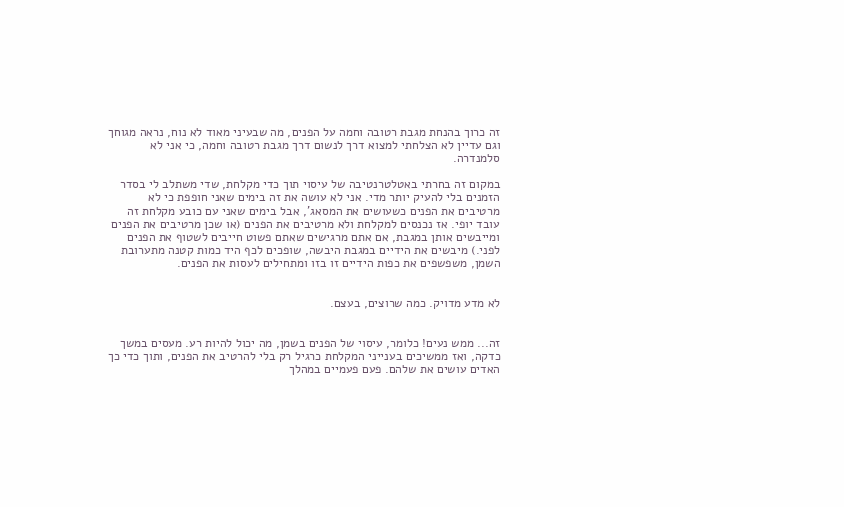זה כרוך בהנחת מגבת רטובה וחמה על הפנים, מה שבעיני מאוד לא נוח, נראה מגוחך וגם עדיין לא הצלחתי למצוא דרך לנשום דרך מגבת רטובה וחמה, כי אני לא סלמנדרה.

במקום זה בחרתי באטלטרנטיבה של עיסוי תוך כדי מקלחת, שדי משתלב לי בסדר הזמנים בלי להעיק יותר מדי. אני לא עושה את זה בימים שאני חופפת כי לא מרטיבים את הפנים כשעושים את המסאג', אבל בימים שאני עם כובע מקלחת זה עובד יופי. אז נכנסים למקלחת ולא מרטיבים את הפנים (או שכן מרטיבים את הפנים ומייבשים אותן במגבת, אם אתם מרגישים שאתם פשוט חייבים לשטוף את הפנים לפני.) מיבשים את הידיים במגבת היבשה, שופכים לכף היד כמות קטנה מתערובת השמן, משפשפים את כפות הידיים זו בזו ומתחילים לעסות את הפנים.


לא מדע מדויק. כמה שרוצים, בעצם.


זה... ממש נעים! כלומר, עיסוי של הפנים בשמן, מה יכול להיות רע. מעסים במשך כדקה, ואז ממשיכים בענייני המקלחת כרגיל רק בלי להרטיב את הפנים, ותוך כדי כך האדים עושים את שלהם. פעם פעמיים במהלך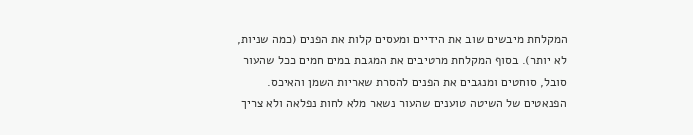המקלחת מיבשים שוב את הידיים ומעסים קלות את הפנים (כמה שניות, לא יותר). בסוף המקלחת מרטיבים את המגבת במים חמים ככל שהעור סובל, סוחטים ומנגבים את הפנים להסרת שאריות השמן והאיכס. הפנאטים של השיטה טוענים שהעור נשאר מלא לחות נפלאה ולא צריך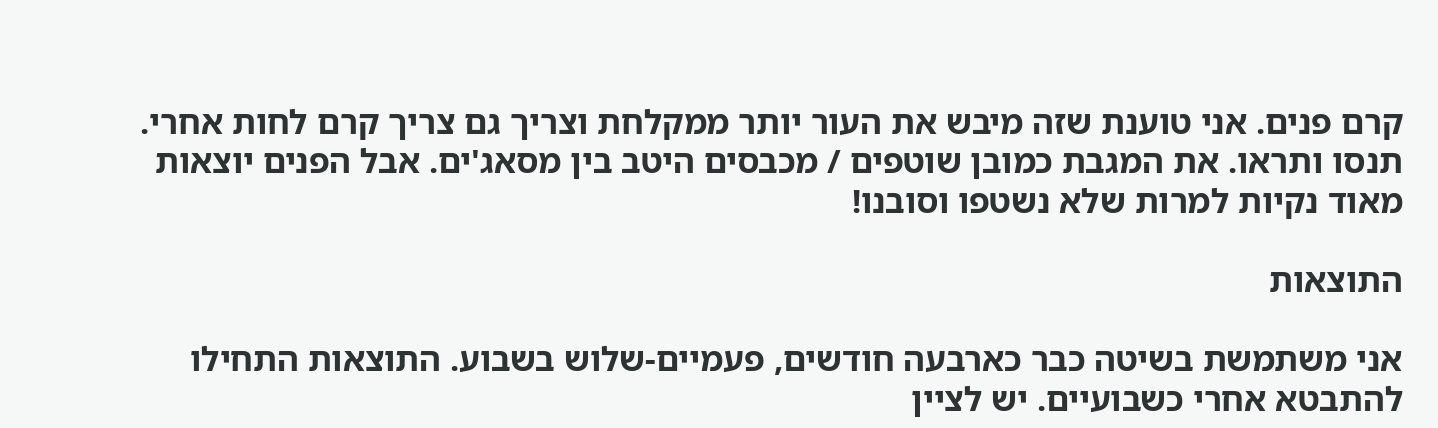קרם פנים. אני טוענת שזה מיבש את העור יותר ממקלחת וצריך גם צריך קרם לחות אחרי. תנסו ותראו. את המגבת כמובן שוטפים / מכבסים היטב בין מסאג'ים. אבל הפנים יוצאות מאוד נקיות למרות שלא נשטפו וסובנו!

התוצאות

אני משתמשת בשיטה כבר כארבעה חודשים, פעמיים-שלוש בשבוע. התוצאות התחילו להתבטא אחרי כשבועיים. יש לציין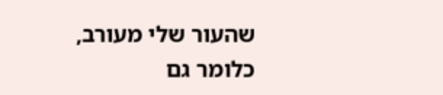שהעור שלי מעורב, כלומר גם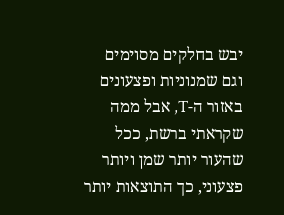יבש בחלקים מסוימים וגם שמנוניות ופצעונים באזור ה-T, אבל ממה שקראתי ברשת, ככל שהעור יותר שמן ויותר פצעוני, כך התוצאות יותר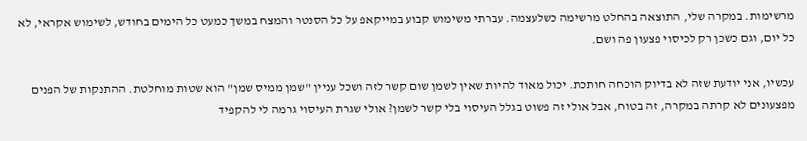מרשימות. במקרה שלי, התוצאה בהחלט מרשימה כשלעצמה. עברתי משימוש קבוע במייקאפ על כל הסנטר והמצח במשך כמעט כל הימים בחודש, לשימוש אקראי, לא כל יום, וגם כשכן רק לכיסוי פצעון פה ושם.

עכשיו, אני יודעת שזה לא בדיוק הוכחה חותכת. יכול מאוד להיות שאין לשמן שום קשר לזה ושכל עניין "שמן ממיס שמן" הוא שטות מוחלטת. ההתנקות של הפנים מפצעונים לא קרתה במקרה, זה בטוח, אבל אולי זה פשוט בגלל העיסוי בלי קשר לשמן? אולי שגרת העיסוי גרמה לי להקפיד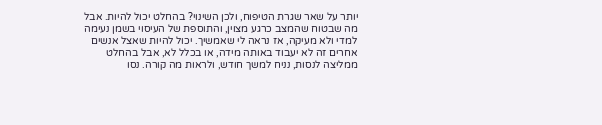יותר על שאר שגרת הטיפוח, ולכן השינוי? בהחלט יכול להיות. אבל מה שבטוח שהמצב כרגע מצוין, והתוספת של העיסוי בשמן נעימה למדי ולא מעיקה, אז נראה לי שאמשיך. יכול להיות שאצל אנשים אחרים זה לא יעבוד באותה מידה, או בכלל לא, אבל בהחלט ממליצה לנסות, נניח למשך חודש, ולראות מה קורה. נסו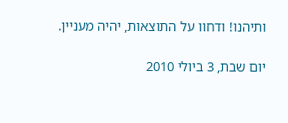ותיהנו! ודחוו על התוצאות, יהיה מעניין.

יום שבת, 3 ביולי 2010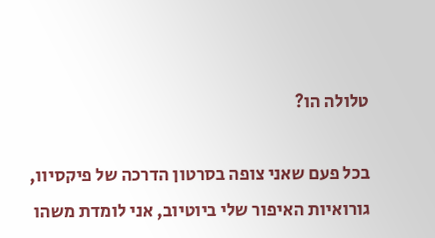טלולה הו?

בכל פעם שאני צופה בסרטון הדרכה של פיקסיוו, גורואיות האיפור שלי ביוטיוב, אני לומדת משהו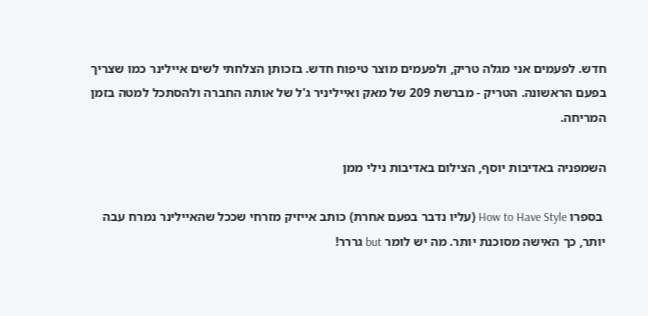חדש. לפעמים אני מגלה טריק, ולפעמים מוצר טיפוח חדש. בזכותן הצלחתי לשים איילינר כמו שצריך בפעם הראשונה. הטריק - מברשת 209 של מאק ואייליניר ג'ל של אותה החברה ולהסתכל למטה בזמן המריחה.

השמפניה באדיבות יוסף, הצילום באדיבות נילי ממן

 בספרו How to Have Style (עליו נדבר בפעם אחרת) כותב אייזיק מזרחי שככל שהאיילינר נמרח עבה יותר, כך האישה מסוכנת יותר. מה יש לומר but גררר!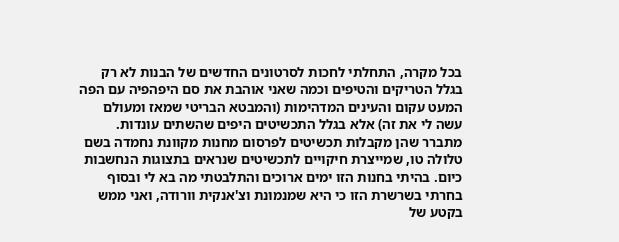בכל מקרה, התחלתי לחכות לסרטונים החדשים של הבנות לא רק בגלל הטריקים והטיפים וכמה שאני אוהבת את סם היפהפיה עם הפה המעט עקום והעינים המדהימות (והמבטא הבריטי שמאז ומעולם עשה לי את זה) אלא בגלל התכשיטים היפים שהשתים עונדות. מתברר שהן מקבלות תכשיטים לפרסום מחנות מקוונת נחמדה בשם טלולה טו, שמייצרת חיקויים לתכשיטים שנראים בתצוגות הנחשבות כיום. בהיתי בחנות הזו ימים ארוכים והתלבטתי מה בא לי ובסוף בחרתי בשרשרת הזו כי היא שמנמונת וצ'אנקית וורודה, ואני ממש בקטע של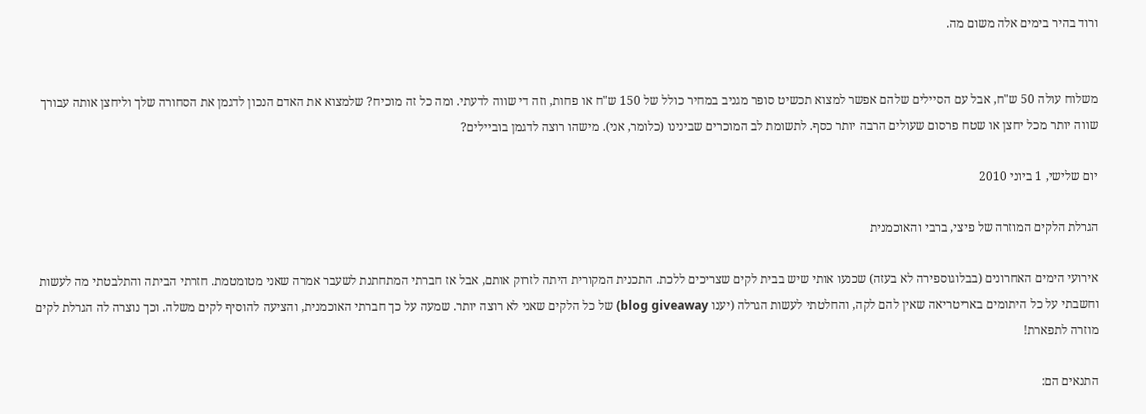ורוד בהיר בימים אלה משום מה.


משלוח עולה 50 ש"ח, אבל עם הסיילים שלהם אפשר למצוא תכשיט סופר מגניב במחיר כולל של 150 ש"ח או פחות, וזה די שווה לדעתי. ומה כל זה מוכיח? שלמצוא את האדם הנכון לדגמן את הסחורה שלך וליחצן אותה עבורך שווה יותר מכל יחצן או שטח פרסום שעולים הרבה יותר כסף. לתשומת לב המוכרים שבינינו (כלומר, אני). מישהו רוצה לדגמן בוביילים?

יום שלישי, 1 ביוני 2010

הגרלת הלקים המוזרה של פיצי, ברבי והאוכמנית

אירועי הימים האחרונים (בבלוגוספירה לא בעזה) שכנעו אותי שיש בבית לקים שצריכים ללכת. התכנית המקורית היתה לזרוק אותם, אבל אז חברתי המתחתנת לשעבר אמרה שאני מטומטמת. חזרתי הביתה והתלבטתי מה לעשות וחשבתי על כל היתומים באריטריאה שאין להם לקה, והחלטתי לעשות הגרלה (יענו blog giveaway) של כל הלקים שאני לא רוצה יותר. שמעה על כך חברתי האוכמנית, והציעה להוסיף לקים משלה. וכך נוצרה לה הגרלת לקים מוזרה לתפארת!

התנאים הם: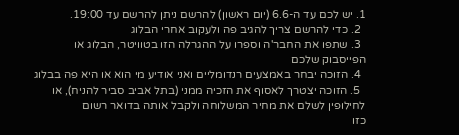1. יש לכם עד ה-6.6 (יום ראשון) להרשם ניתן להרשם עד 19:00.
  2. כדי להרשם צריך להגיב פה ולעקוב אחרי הבלוג
  3. שתפו את החבר'ה וספרו על ההגרלה הזו בטוויטר, הבלוג או הפייסבוק שלכם
  4. הזוכה יבחר באמצעים רנדומליים ואני אודיע מי הוא או היא פה בבלוג
  5. הזוכה יצטרך לאסוף את הזכיה ממני (בתל אביב סביר להניח), או לחילופין לשלם את מחיר המשלוחה ולקבל אותה בדואר רשום
כזו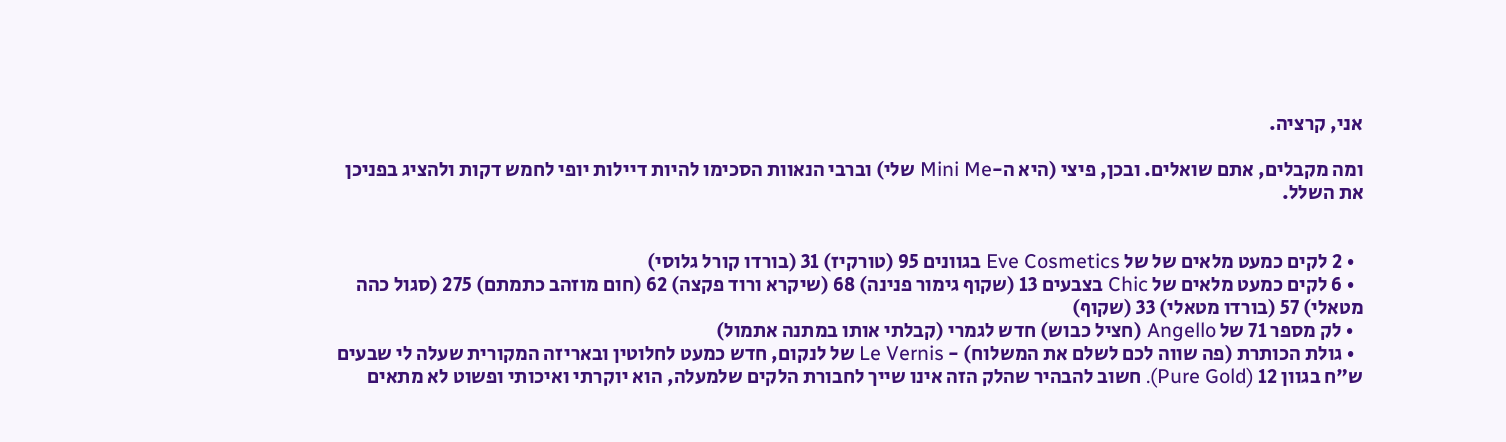אני, קרציה.

ומה מקבלים, אתם שואלים. ובכן, פיצי (היא ה-Mini Me שלי) וברבי הנאוות הסכימו להיות דיילות יופי לחמש דקות ולהציג בפניכן את השלל.


  • 2 לקים כמעט מלאים של של Eve Cosmetics בגוונים 95 (טורקיז) 31 (בורדו קורל גלוסי)
  • 6 לקים כמעט מלאים של Chic בצבעים 13 (שקוף גימור פנינה) 68 (שיקרא ורוד פקצה) 62 (חום מוזהב כתמתם) 275 (סגול כהה מטאלי) 57 (בורדו מטאלי) 33 (שקוף)
  • לק מספר 71 של Angello (חציל כבוש) חדש לגמרי (קבלתי אותו במתנה אתמול)
  • גולת הכותרת (פה שווה לכם לשלם את המשלוח) - Le Vernis של לנקום, חדש כמעט לחלוטין ובאריזה המקורית שעלה לי שבעים ש"ח בגוון 12 (Pure Gold). חשוב להבהיר שהלק הזה אינו שייך לחבורת הלקים שלמעלה, הוא יוקרתי ואיכותי ופשוט לא מתאים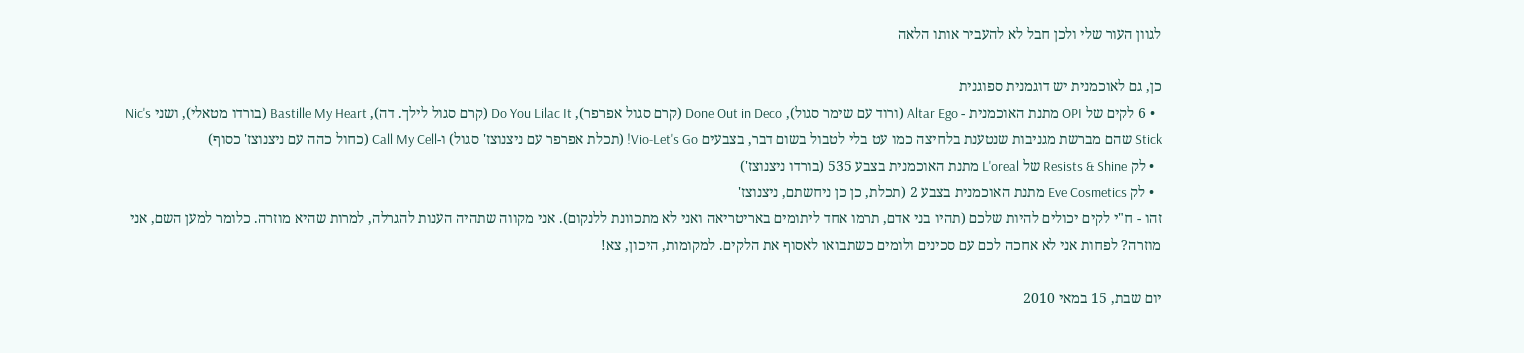לגוון העור שלי ולכן חבל לא להעביר אותו הלאה

כן, גם לאוכמנית יש דוגמנית ספוגנית
  • 6 לקים של OPI מתנת האוכמנית - Altar Ego (ורוד עם שימר סגול), Done Out in Deco (קרם סגול אפרפר), Do You Lilac It (קרם סגול לילך. דה), Bastille My Heart (בורדו מטאלי), ושני Nic's Stick שהם מברשת מגניבות שנטענת בלחיצה כמו עט בלי לטבול בשום דבר, בצבעים Vio-Let's Go! (תכלת אפרפר עם ניצנוצז' סגול) ו-Call My Cell (כחול כהה עם ניצנוצז' כסוף)
  • לק Resists & Shine של L'oreal מתנת האוכמנית בצבע 535 (בורדו ניצנוצז')
  • לק Eve Cosmetics מתנת האוכמנית בצבע 2 (תכלת, כן כן ניחשתם, ניצנוצז'
זהו - ח"י לקים יכולים להיות שלכם (תהיו בני אדם, תרמו אחד ליתומים באריטריאה ואני לא מתכוונת ללנקום). אני מקווה שתהיה הענות להגרלה, למרות שהיא מוזרה. כלומר למען השם, אני מוזרה? לפחות אני לא אחכה לכם עם סכינים ולומים כשתבואו לאסוף את הלקים. למקומות, היכון, צא!

יום שבת, 15 במאי 2010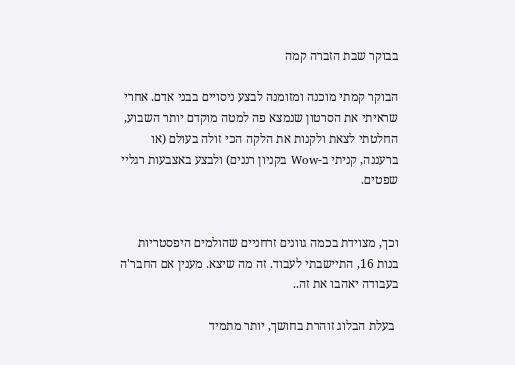בבוקר שבת הזברה קמה

הבוקר קמתי מוכנה ומזומנה לבצע ניסויים בבני אדם. אחרי שראיתי את הסרטון שנמצא פה למטה מוקדם יותר השבוע, החלטתי לצאת ולקנות את הלקה הכי זולה בעולם (או ברעננה, קניתי ב-Wow בקניון רננים) ולבצע באצבעות רגליי שפטים.


וכך, מצוידת בכמה גוונים זרחניים שהולמים היפסטריות בנות 16, התיישבתי לעבוד. זה מה שיצא. מענין אם החבר'ה בעבודה יאהבו את זה..

 בעלת הבלוג זוהרת בחושך, יותר מתמיד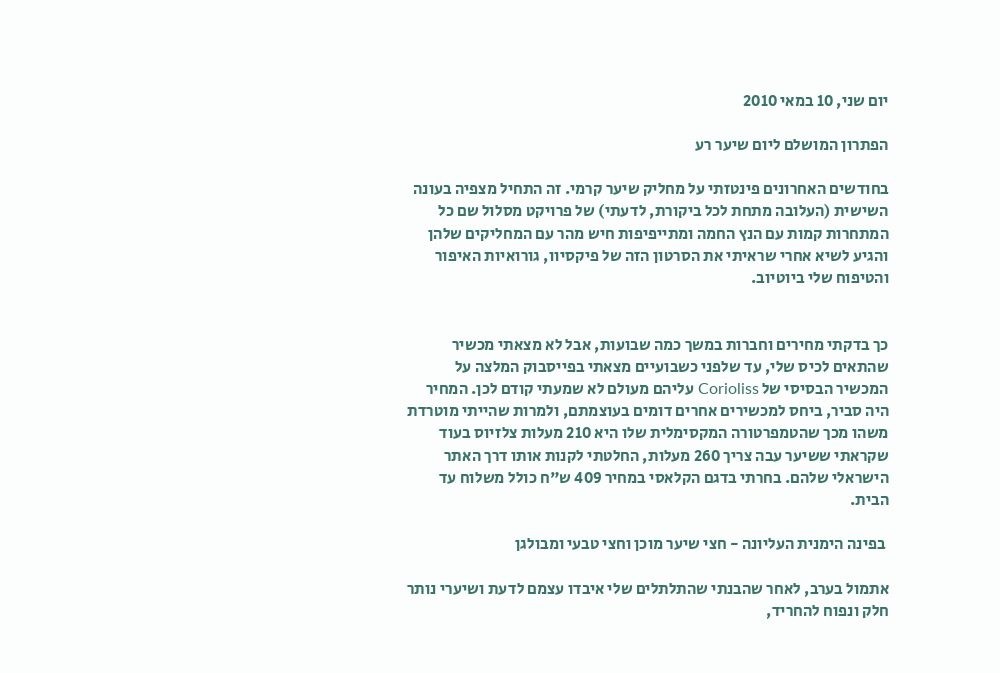יום שני, 10 במאי 2010

הפתרון המושלם ליום שיער רע

בחודשים האחרונים פינטזתי על מחליק שיער קרמי. זה התחיל מצפיה בעונה השישית (העלובה מתחת לכל ביקורת, לדעתי) של פרויקט מסלול שם כל המתחרות קמות עם הנץ החמה ומתייפיפות חיש מהר עם המחליקים שלהן והגיע לשיא אחרי שראיתי את הסרטון הזה של פיקסיוו, גורואיות האיפור והטיפוח שלי ביוטיוב.


כך בדקתי מחירים וחברות במשך כמה שבועות, אבל לא מצאתי מכשיר שהתאים לכיס שלי, עד שלפני כשבועיים מצאתי בפייסבוק המלצה על המכשיר הבסיסי של Corioliss עליהם מעולם לא שמעתי קודם לכן. המחיר היה סביר, ביחס למכשירים אחרים דומים בעוצמתם, ולמרות שהייתי מוטרדת משהו מכך שהטמפרטורה המקסימלית שלו היא 210 מעלות צלזיוס בעוד שקראתי ששיער עבה צריך 260 מעלות, החלטתי לקנות אותו דרך האתר הישראלי שלהם. בחרתי בדגם הקלאסי במחיר 409 ש"ח כולל משלוח עד הבית.

 בפינה הימנית העליונה - חצי שיער מוכן וחצי טבעי ומבולגן

אתמול בערב, לאחר שהבנתי שהתלתלים שלי איבדו עצמם לדעת ושיערי נותר חלק ונפוח להחריד,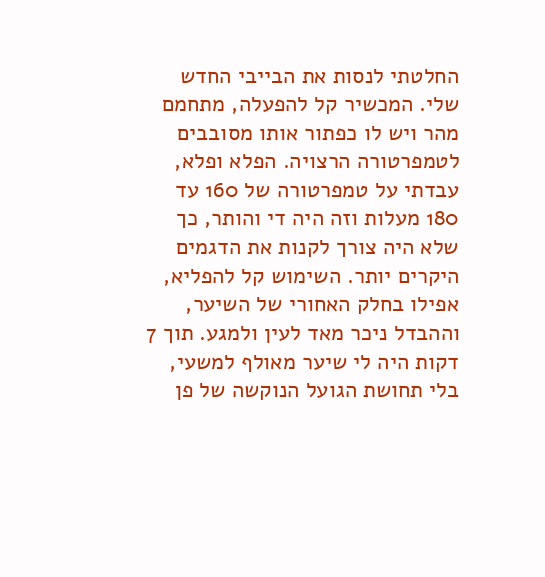החלטתי לנסות את הבייבי החדש שלי. המכשיר קל להפעלה, מתחמם מהר ויש לו כפתור אותו מסובבים לטמפרטורה הרצויה. הפלא ופלא, עבדתי על טמפרטורה של 160 עד 180 מעלות וזה היה די והותר, כך שלא היה צורך לקנות את הדגמים היקרים יותר. השימוש קל להפליא, אפילו בחלק האחורי של השיער, וההבדל ניכר מאד לעין ולמגע. תוך 7 דקות היה לי שיער מאולף למשעי, בלי תחושת הגועל הנוקשה של פן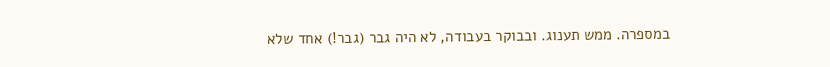במספרה. ממש תענוג. ובבוקר בעבודה, לא היה גבר (גבר!) אחד שלא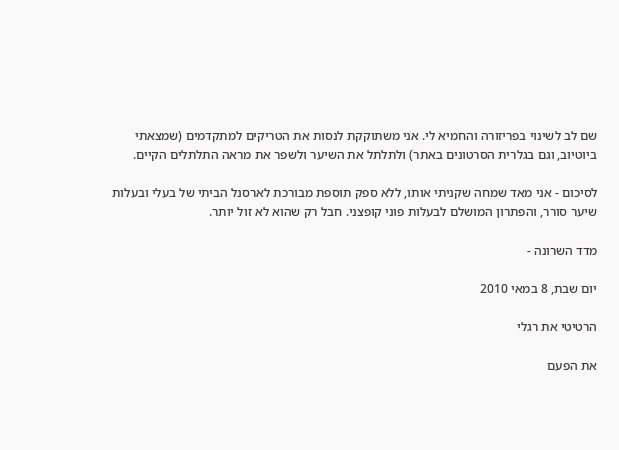שם לב לשינוי בפריזורה והחמיא לי. אני משתוקקת לנסות את הטריקים למתקדמים (שמצאתי ביוטיוב, וגם בגלרית הסרטונים באתר) ולתלתל את השיער ולשפר את מראה התלתלים הקיים.

לסיכום - אני מאד שמחה שקניתי אותו, ללא ספק תוספת מבורכת לארסנל הביתי של בעלי ובעלות שיער סורר, והפתרון המושלם לבעלות פוני קופצני. חבל רק שהוא לא זול יותר.

מדד השרונה -

יום שבת, 8 במאי 2010

הרטיטי את רגלי

את הפעם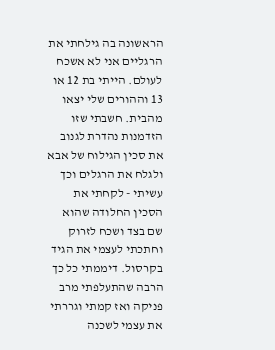הראשונה בה גילחתי את הרגליים אני לא אשכח לעולם. הייתי בת 12 או 13 וההורים שלי יצאו מהבית. חשבתי שזו הזדמנות נהדרת לגנוב את סכין הגילוח של אבא ולגלח את הרגלים וכך עשיתי - לקחתי את הסכין החלודה שהוא שם בצד ושכח לזרוק וחתכתי לעצמי את הגיד בקרסול. דיממתי כל כך הרבה שהתעלפתי מרב פניקה ואז קמתי וגררתי את עצמי לשכנה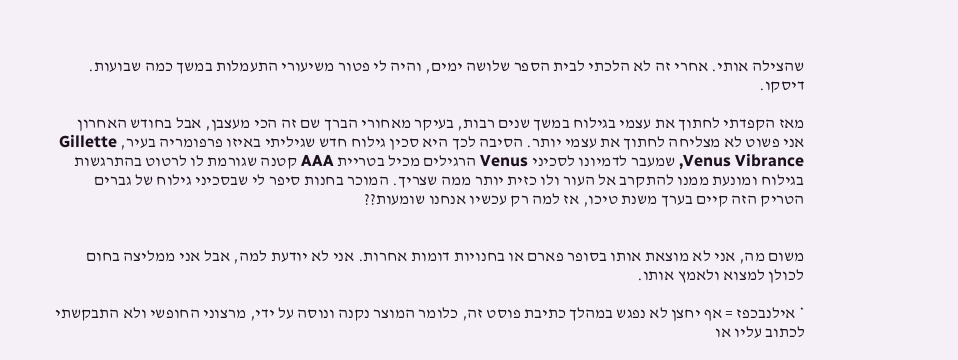שהצילה אותי. אחרי זה לא הלכתי לבית הספר שלושה ימים, והיה לי פטור משיעורי התעמלות במשך כמה שבועות. דיסקו.

מאז הקפדתי לחתוך את עצמי בגילוח במשך שנים רבות, בעיקר מאחורי הברך שם זה הכי מעצבן, אבל בחודש האחרון אני פשוט לא מצליחה לחתוך את עצמי יותר. הסיבה לכך היא סכין גילוח חדש שגיליתי באיזו פרפומריה בעיר, Gillette Venus Vibrance, שמעבר לדמיונו לסכיני Venus הרגילים מכיל בטריית AAA קטנה שגורמת לו לרטוט בהתרגשות בגילוח ומונעת ממנו להתקרב אל העור ולו כזית יותר ממה שצריך. המוכר בחנות סיפר לי שבסכיני גילוח של גברים הטריק הזה קיים בערך משנת טיכו, אז למה רק עכשיו אנחנו שומעות??


משום מה, אני לא מוצאת אותו בסופר פארם או בחנויות דומות אחרות. אני לא יודעת למה, אבל אני ממליצה בחום לכולן למצוא ולאמץ אותו.

* אילנבכפז = אף יחצן לא נפגש במהלך כתיבת פוסט זה, כלומר המוצר נקנה ונוסה על ידי, מרצוני החופשי ולא התבקשתי לכתוב עליו או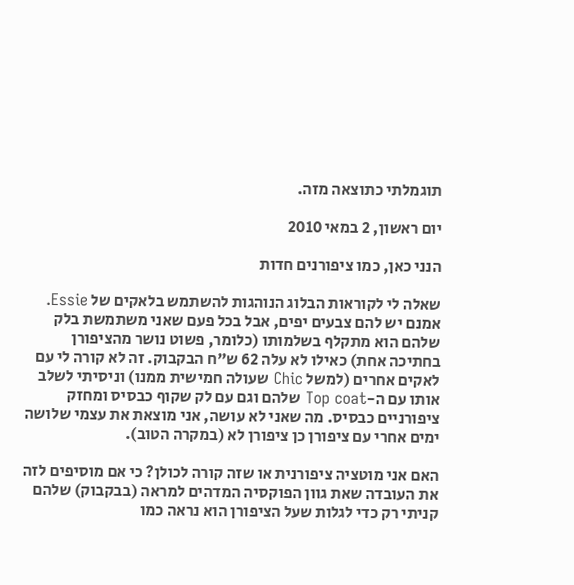תוגמלתי כתוצאה מזה.

יום ראשון, 2 במאי 2010

הנני כאן, כמו ציפורנים חדות

שאלה לי לקוראות הבלוג הנוהגות להשתמש בלאקים של Essie. אמנם יש להם צבעים יפים, אבל בכל פעם שאני משתמשת בלק שלהם הוא מתקלף בשלמותו (כלומר, פשוט נושר מהציפורן בחתיכה אחת) כאילו לא עלה 62 ש"ח הבקבוק. זה לא קורה לי עם לאקים אחרים (למשל Chic שעולה חמישית ממנו) וניסיתי לשלב אותו עם ה-Top coat שלהם וגם עם לק שקוף כבסיס ומחזק ציפורניים כבסיס. מה שאני לא עושה, אני מוצאת את עצמי שלושה ימים אחרי עם ציפורן כן ציפורן לא (במקרה הטוב).

האם אני מוטציה ציפורנית או שזה קורה לכולן? כי אם מוסיפים לזה את העובדה שאת גוון הפוקסיה המדהים למראה (בבקבוק) שלהם קניתי רק כדי לגלות שעל הציפורן הוא נראה כמו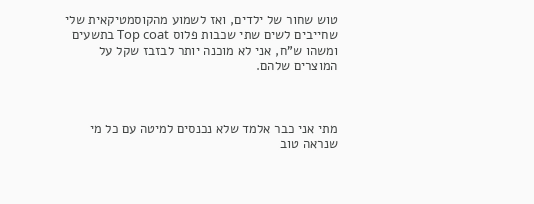טוש שחור של ילדים, ואז לשמוע מהקוסמטיקאית שלי שחייבים לשים שתי שכבות פלוס Top coat בתשעים ומשהו ש"ח, אני לא מוכנה יותר לבזבז שקל על המוצרים שלהם.



מתי אני כבר אלמד שלא נכנסים למיטה עם כל מי שנראה טוב